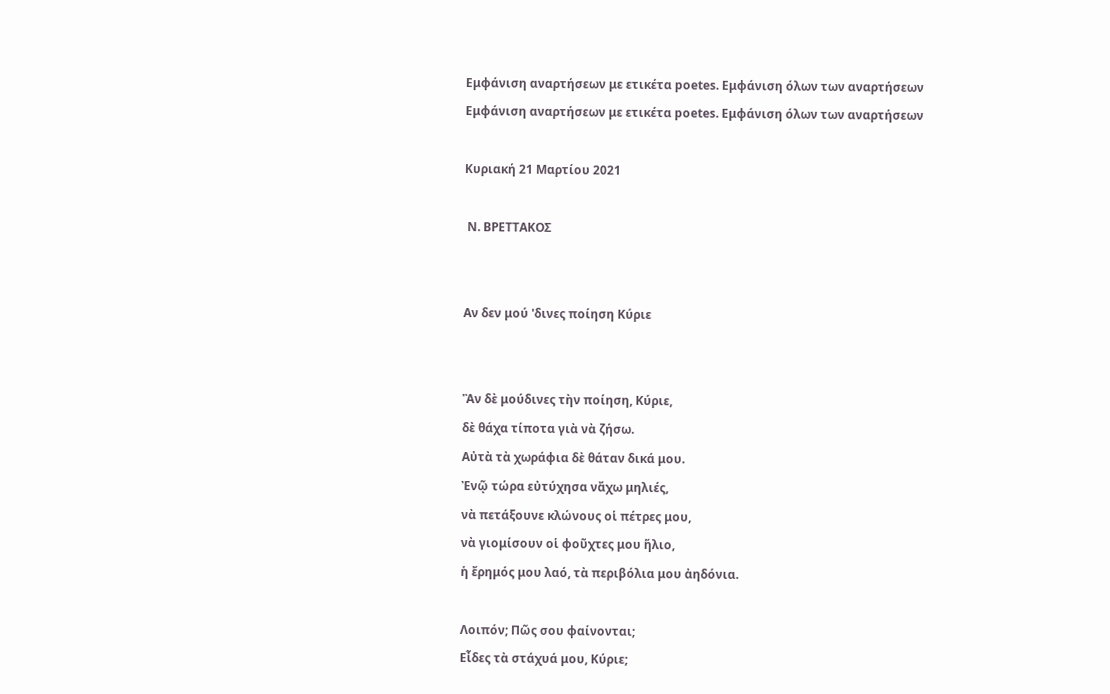Εμφάνιση αναρτήσεων με ετικέτα poetes. Εμφάνιση όλων των αναρτήσεων
Εμφάνιση αναρτήσεων με ετικέτα poetes. Εμφάνιση όλων των αναρτήσεων

Κυριακή 21 Μαρτίου 2021

 Ν. ΒΡΕΤΤΑΚΟΣ


Αν δεν μού 'δινες ποίηση Κύριε


Ἂν δὲ μούδινες τὴν ποίηση, Κύριε,
δὲ θάχα τίποτα γιὰ νὰ ζήσω.
Αὐτὰ τὰ χωράφια δὲ θάταν δικά μου.
Ἐνῷ τώρα εὐτύχησα νἄχω μηλιές,
νὰ πετάξουνε κλώνους οἱ πέτρες μου,
νὰ γιομίσουν οἱ φοῦχτες μου ἥλιο,
ἡ ἔρημός μου λαό, τὰ περιβόλια μου ἀηδόνια.

Λοιπόν; Πῶς σου φαίνονται;
Εἶδες τὰ στάχυά μου, Κύριε;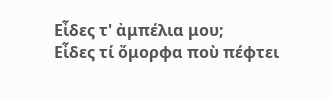Εἶδες τ' ἀμπέλια μου;
Εἶδες τί ὄμορφα ποὺ πέφτει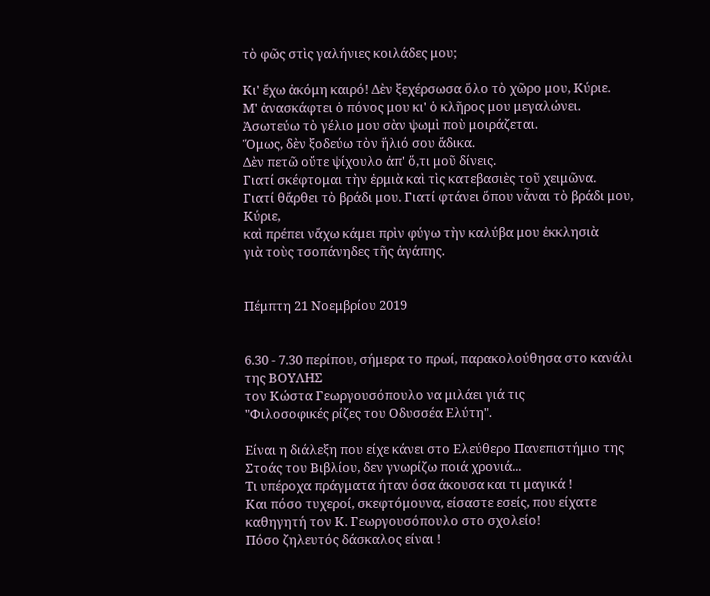τὸ φῶς στὶς γαλήνιες κοιλάδες μου;

Κι' ἔχω ἀκόμη καιρό! Δὲν ξεχέρσωσα ὅλο τὸ χῶρο μου, Κύριε.
Μ' ἀνασκάφτει ὁ πόνος μου κι' ὁ κλῆρος μου μεγαλώνει.
Ἀσωτεύω τὸ γέλιο μου σὰν ψωμὶ ποὺ μοιράζεται.
Ὅμως, δὲν ξοδεύω τὸν ἥλιό σου ἄδικα.
Δὲν πετῶ οὔτε ψίχουλο ἀπ' ὅ,τι μοῦ δίνεις.
Γιατί σκέφτομαι τὴν ἐρμιὰ καὶ τὶς κατεβασιὲς τοῦ χειμῶνα.
Γιατί θἄρθει τὸ βράδι μου. Γιατί φτάνει ὅπου νἆναι τὸ βράδι μου, Κύριε,
καὶ πρέπει νἄχω κάμει πρὶν φύγω τὴν καλύβα μου ἐκκλησιὰ
γιὰ τοὺς τσοπάνηδες τῆς ἀγάπης.


Πέμπτη 21 Νοεμβρίου 2019


6.30 - 7.30 περίπου, σήμερα το πρωί, παρακολούθησα στο κανάλι της ΒΟΥΛΗΣ
τον Κώστα Γεωργουσόπουλο να μιλάει γιά τις
"Φιλοσοφικές ρίζες του Οδυσσέα Ελύτη".

Είναι η διάλεξη που είχε κάνει στο Ελεύθερο Πανεπιστήμιο της Στοάς του Βιβλίου, δεν γνωρίζω ποιά χρονιά...
Τι υπέροχα πράγματα ήταν όσα άκουσα και τι μαγικά !
Και πόσο τυχεροί, σκεφτόμουνα, είσαστε εσείς, που είχατε καθηγητή τον Κ. Γεωργουσόπουλο στο σχολείο!
Πόσο ζηλευτός δάσκαλος είναι !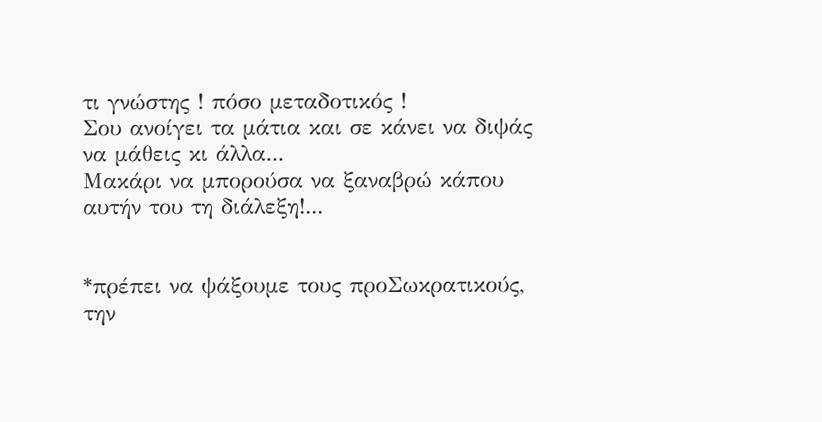τι γνώστης ! πόσο μεταδοτικός !
Σου ανοίγει τα μάτια και σε κάνει να διψάς να μάθεις κι άλλα...
Μακάρι να μπορούσα να ξαναβρώ κάπου αυτήν του τη διάλεξη!...


*πρέπει να ψάξουμε τους προΣωκρατικούς, την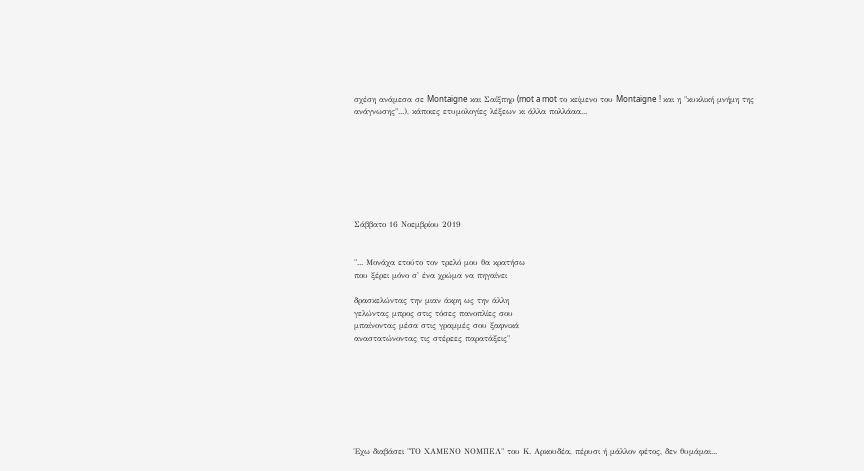σχέση ανάμεσα σε Montaigne και Σαίξπηρ (mot a mot το κείμενο του Montaigne ! και η "κυκλική μνήμη της ανάγνωσης"...), κάποιες ετυμολογίες λέξεων κι άλλα πολλάαα...








Σάββατο 16 Νοεμβρίου 2019


"... Μονάχα ετούτο τον τρελό μου θα κρατήσω
που ξέρει μόνο σ' ένα χρώμα να πηγαίνει

δρασκελώντας την μιαν άκρη ως την άλλη
γελώντας μπρος στις τόσες πανοπλίες σου
μπαίνοντας μέσα στις γραμμές σου ξαφνικά
αναστατώνοντας τις στέρεες παρατάξεις"








Έχω διαβάσει "ΤΟ ΧΑΜΕΝΟ ΝΟΜΠΕΛ" του Κ. Αρκουδέα, πέρυσι ή μάλλον φέτος, δεν θυμάμαι...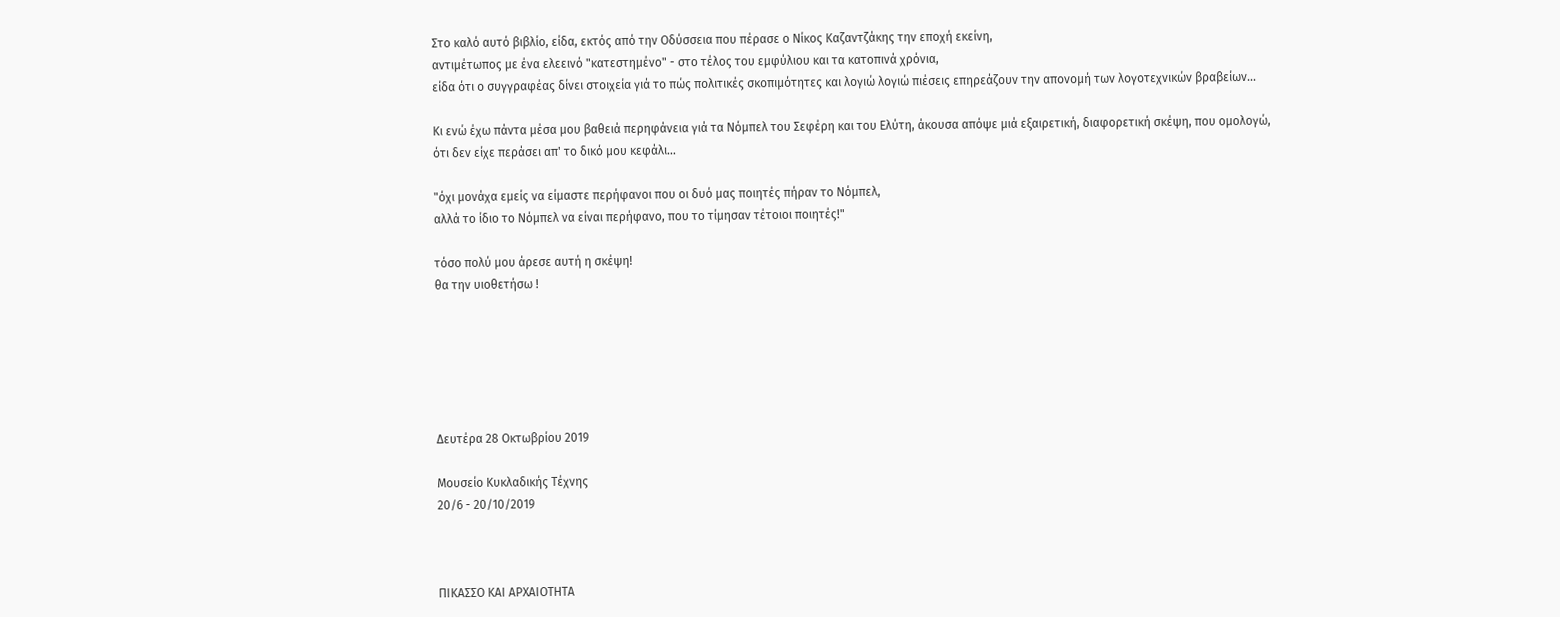Στο καλό αυτό βιβλίο, είδα, εκτός από την Οδύσσεια που πέρασε ο Νίκος Καζαντζάκης την εποχή εκείνη,
αντιμέτωπος με ένα ελεεινό "κατεστημένο" - στο τέλος του εμφύλιου και τα κατοπινά χρόνια,
είδα ότι ο συγγραφέας δίνει στοιχεία γιά το πώς πολιτικές σκοπιμότητες και λογιώ λογιώ πιέσεις επηρεάζουν την απονομή των λογοτεχνικών βραβείων...

Κι ενώ έχω πάντα μέσα μου βαθειά περηφάνεια γιά τα Νόμπελ του Σεφέρη και του Ελύτη, άκουσα απόψε μιά εξαιρετική, διαφορετική σκέψη, που ομολογώ, ότι δεν είχε περάσει απ' το δικό μου κεφάλι...

"όχι μονάχα εμείς να είμαστε περήφανοι που οι δυό μας ποιητές πήραν το Νόμπελ,
αλλά το ίδιο το Νόμπελ να είναι περήφανο, που το τίμησαν τέτοιοι ποιητές!"

τόσο πολύ μου άρεσε αυτή η σκέψη!
θα την υιοθετήσω !






Δευτέρα 28 Οκτωβρίου 2019

Μουσείο Κυκλαδικής Τέχνης
20/6 - 20/10/2019



ΠΙΚΑΣΣΟ ΚΑΙ ΑΡΧΑΙΟΤΗΤΑ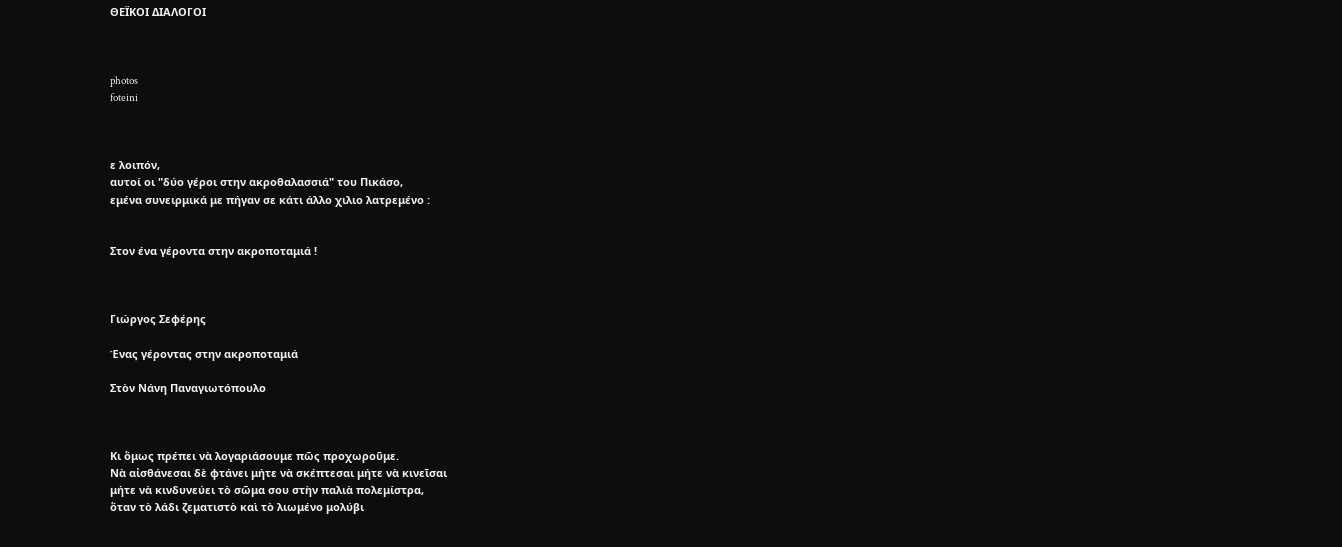ΘΕΪΚΟΙ ΔΙΑΛΟΓΟΙ



photos
foteini



ε λοιπόν,
αυτοί οι "δύο γέροι στην ακροθαλασσιά" του Πικάσο,
εμένα συνειρμικά με πήγαν σε κάτι άλλο χιλιο λατρεμένο :


Στον ένα γέροντα στην ακροποταμιά !



Γιώργος Σεφέρης

Ένας γέροντας στην ακροποταμιά

Στὸν Νάνη Παναγιωτόπουλο



Κι ὅμως πρέπει νὰ λογαριάσουμε πῶς προχωροῦμε.
Νὰ αἰσθάνεσαι δὲ φτάνει μήτε νὰ σκέπτεσαι μήτε νὰ κινεῖσαι
μήτε νὰ κινδυνεύει τὸ σῶμα σου στὴν παλιὰ πολεμίστρα,
ὅταν τὸ λάδι ζεματιστὸ καὶ τὸ λιωμένο μολύβι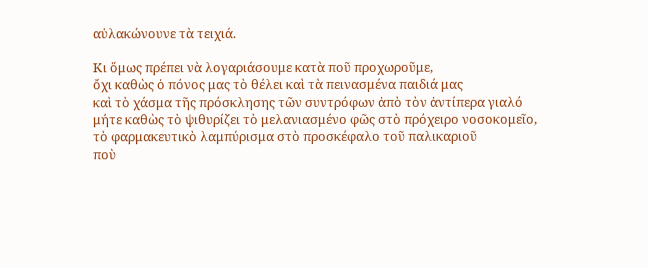αὐλακώνουνε τὰ τειχιά.

Κι ὅμως πρέπει νὰ λογαριάσουμε κατὰ ποῦ προχωροῦμε,
ὄχι καθὼς ὁ πόνος μας τὸ θέλει καὶ τὰ πεινασμένα παιδιά μας
καὶ τὸ χάσμα τῆς πρόσκλησης τῶν συντρόφων ἀπὸ τὸν ἀντίπερα γιαλό
μήτε καθὼς τὸ ψιθυρίζει τὸ μελανιασμένο φῶς στὸ πρόχειρο νοσοκομεῖο,
τὸ φαρμακευτικὸ λαμπύρισμα στὸ προσκέφαλο τοῦ παλικαριοῦ
ποὺ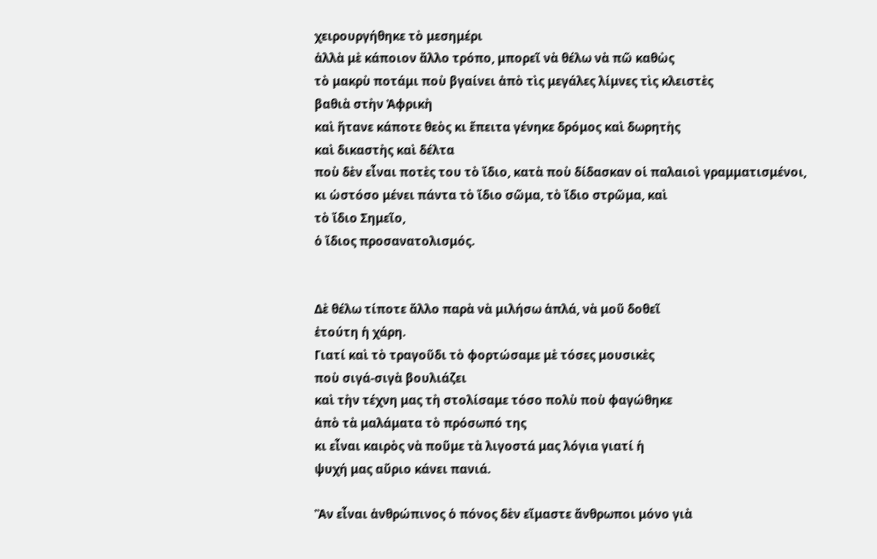χειρουργήθηκε τὸ μεσημέρι
ἀλλὰ μὲ κάποιον ἄλλο τρόπο, μπορεῖ νὰ θέλω νὰ πῶ καθὼς
τὸ μακρὺ ποτάμι ποὺ βγαίνει ἀπὸ τὶς μεγάλες λίμνες τὶς κλειστὲς
βαθιὰ στὴν Ἀφρικὴ
καὶ ἤτανε κάποτε θεὸς κι ἔπειτα γένηκε δρόμος καὶ δωρητὴς
καὶ δικαστὴς καὶ δέλτα
ποὺ δὲν εἶναι ποτὲς του τὸ ἴδιο, κατὰ ποὺ δίδασκαν οἱ παλαιοὶ γραμματισμένοι,
κι ὡστόσο μένει πάντα τὸ ἴδιο σῶμα, τὸ ἴδιο στρῶμα, καὶ
τὸ ἴδιο Σημεῖο,
ὁ ἴδιος προσανατολισμός.


Δὲ θέλω τίποτε ἄλλο παρὰ νὰ μιλήσω ἁπλά, νὰ μοῦ δοθεῖ
ἐτούτη ἡ χάρη.
Γιατί καὶ τὸ τραγοῦδι τὸ φορτώσαμε μὲ τόσες μουσικὲς
ποὺ σιγά-σιγὰ βουλιάζει
καὶ τὴν τέχνη μας τὴ στολίσαμε τόσο πολὺ ποὺ φαγώθηκε
ἀπὸ τὰ μαλάματα τὸ πρόσωπό της
κι εἶναι καιρὸς νὰ ποῦμε τὰ λιγοστά μας λόγια γιατί ἡ
ψυχή μας αὔριο κάνει πανιά.

Ἂν εἶναι ἀνθρώπινος ὁ πόνος δὲν εἴμαστε ἄνθρωποι μόνο γιὰ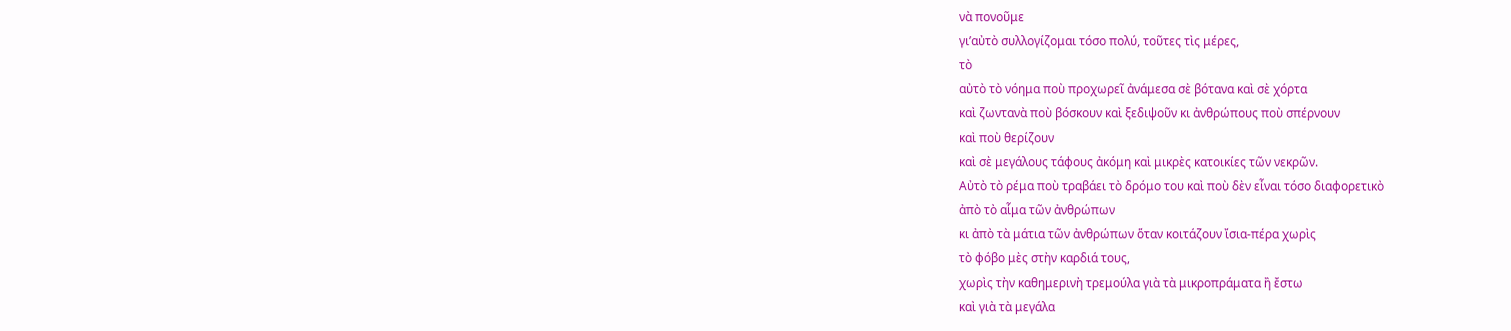νὰ πονοῦμε
γι’αὐτὸ συλλογίζομαι τόσο πολύ, τοῦτες τὶς μέρες,
τὸ
αὐτὸ τὸ νόημα ποὺ προχωρεῖ ἀνάμεσα σὲ βότανα καὶ σὲ χόρτα
καὶ ζωντανὰ ποὺ βόσκουν καὶ ξεδιψοῦν κι ἀνθρώπους ποὺ σπέρνουν
καὶ ποὺ θερίζουν
καὶ σὲ μεγάλους τάφους ἀκόμη καὶ μικρὲς κατοικίες τῶν νεκρῶν.
Αὐτὸ τὸ ρέμα ποὺ τραβάει τὸ δρόμο του καὶ ποὺ δὲν εἶναι τόσο διαφορετικὸ
ἀπὸ τὸ αἷμα τῶν ἀνθρώπων
κι ἀπὸ τὰ μάτια τῶν ἀνθρώπων ὅταν κοιτάζουν ἴσια-πέρα χωρὶς
τὸ φόβο μὲς στὴν καρδιά τους,
χωρὶς τὴν καθημερινὴ τρεμούλα γιὰ τὰ μικροπράματα ἢ ἔστω
καὶ γιὰ τὰ μεγάλα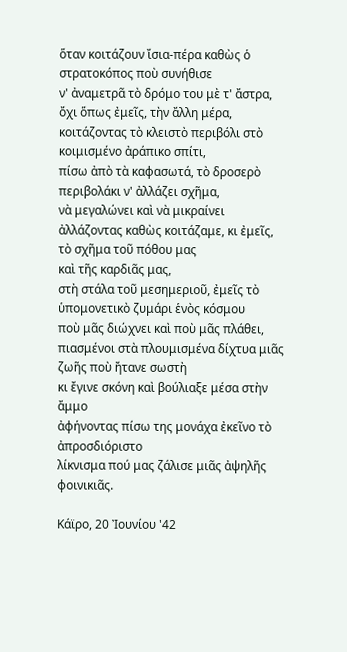ὅταν κοιτάζουν ἴσια-πέρα καθὼς ὁ στρατοκόπος ποὺ συνήθισε
ν' ἀναμετρᾶ τὸ δρόμο του μὲ τ' ἄστρα,
ὄχι ὅπως ἐμεῖς, τὴν ἄλλη μέρα, κοιτάζοντας τὸ κλειστὸ περιβόλι στὸ
κοιμισμένο ἀράπικο σπίτι,
πίσω ἀπὸ τὰ καφασωτά, τὸ δροσερὸ περιβολάκι ν' ἀλλάζει σχῆμα,
νὰ μεγαλώνει καὶ νὰ μικραίνει
ἀλλάζοντας καθὼς κοιτάζαμε, κι ἐμεῖς, τὸ σχῆμα τοῦ πόθου μας
καὶ τῆς καρδιᾶς μας,
στὴ στάλα τοῦ μεσημεριοῦ, ἐμεῖς τὸ ὑπομονετικὸ ζυμάρι ἑνὸς κόσμου
ποὺ μᾶς διώχνει καὶ ποὺ μᾶς πλάθει,
πιασμένοι στὰ πλουμισμένα δίχτυα μιᾶς ζωῆς ποὺ ἤτανε σωστὴ
κι ἔγινε σκόνη καὶ βούλιαξε μέσα στὴν ἄμμο
ἀφήνοντας πίσω της μονάχα ἐκεῖνο τὸ ἀπροσδιόριστο
λίκνισμα πού μας ζάλισε μιᾶς ἀψηλῆς φοινικιᾶς.

Κάϊρο, 20 Ἰουνίου '42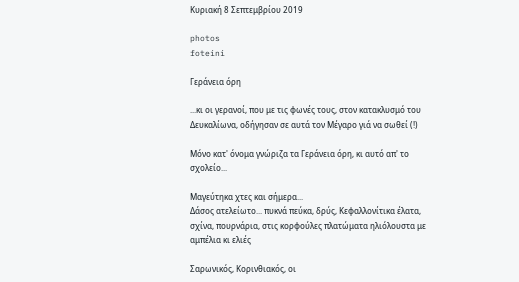Κυριακή 8 Σεπτεμβρίου 2019

photos
foteini

Γεράνεια όρη

...κι οι γερανοί, που με τις φωνές τους, στον κατακλυσμό του Δευκαλίωνα, οδήγησαν σε αυτά τον Μέγαρο γιά να σωθεί (!)

Μόνο κατ' όνομα γνώριζα τα Γεράνεια όρη, κι αυτό απ' το σχολείο...

Μαγεύτηκα χτες και σήμερα...
Δάσος ατελείωτο... πυκνά πεύκα, δρύς, Κεφαλλονίτικα έλατα, σχίνα, πουρνάρια, στις κορφούλες πλατώματα ηλιόλουστα με αμπέλια κι ελιές

Σαρωνικός, Κορινθιακός, οι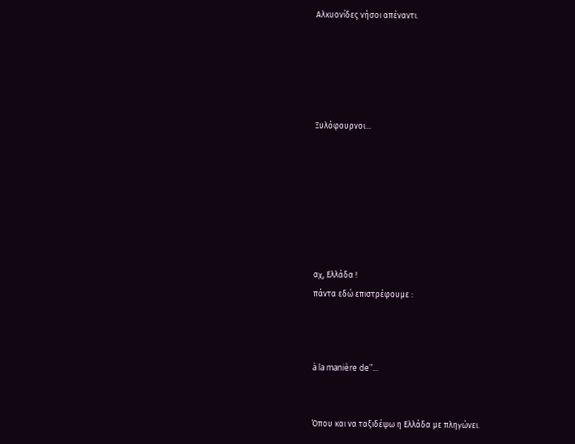Αλκυονίδες νήσοι απέναντι.





Ξυλόφουρνοι...







αχ, Ελλάδα !
πάντα εδώ επιστρέφουμε :



à la manière de"...


Όπου και να ταξιδέψω η Ελλάδα με πληγώνει.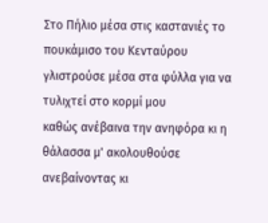Στο Πήλιο μέσα στις καστανιές το πουκάμισο του Κενταύρου
γλιστρούσε μέσα στα φύλλα για να τυλιχτεί στο κορμί μου
καθώς ανέβαινα την ανηφόρα κι η θάλασσα μ' ακολουθούσε
ανεβαίνοντας κι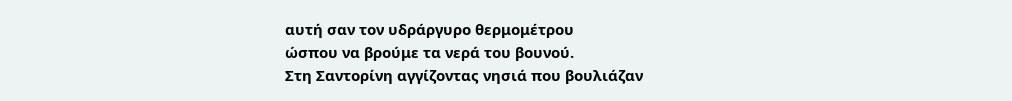αυτή σαν τον υδράργυρο θερμομέτρου
ώσπου να βρούμε τα νερά του βουνού.
Στη Σαντορίνη αγγίζοντας νησιά που βουλιάζαν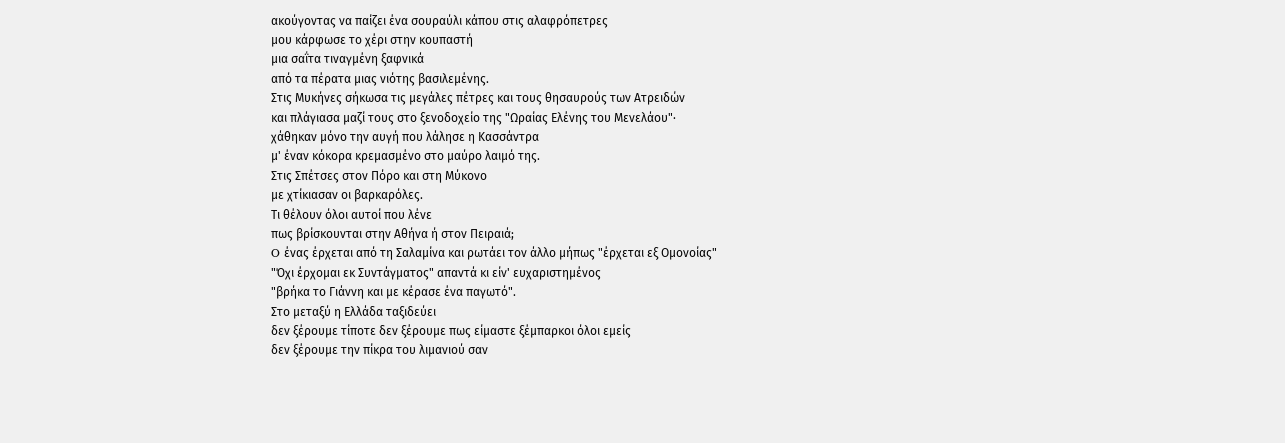ακούγοντας να παίζει ένα σουραύλι κάπου στις αλαφρόπετρες
μου κάρφωσε το χέρι στην κουπαστή
μια σαΐτα τιναγμένη ξαφνικά
από τα πέρατα μιας νιότης βασιλεμένης.
Στις Μυκήνες σήκωσα τις μεγάλες πέτρες και τους θησαυρούς των Ατρειδών
και πλάγιασα μαζί τους στο ξενοδοχείο της "Ωραίας Ελένης του Μενελάου"·
χάθηκαν μόνο την αυγή που λάλησε η Κασσάντρα
μ' έναν κόκορα κρεμασμένο στο μαύρο λαιμό της.
Στις Σπέτσες στον Πόρο και στη Μύκονο
με χτίκιασαν οι βαρκαρόλες.
Τι θέλουν όλοι αυτοί που λένε
πως βρίσκουνται στην Αθήνα ή στον Πειραιά;
O ένας έρχεται από τη Σαλαμίνα και ρωτάει τον άλλο μήπως "έρχεται εξ Oμονοίας"
"Όχι έρχομαι εκ Συντάγματος" απαντά κι είν' ευχαριστημένος
"βρήκα το Γιάννη και με κέρασε ένα παγωτό".
Στο μεταξύ η Ελλάδα ταξιδεύει
δεν ξέρουμε τίποτε δεν ξέρουμε πως είμαστε ξέμπαρκοι όλοι εμείς
δεν ξέρουμε την πίκρα του λιμανιού σαν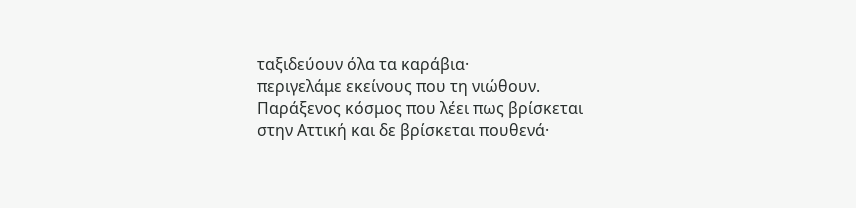ταξιδεύουν όλα τα καράβια·
περιγελάμε εκείνους που τη νιώθουν.
Παράξενος κόσμος που λέει πως βρίσκεται στην Αττική και δε βρίσκεται πουθενά·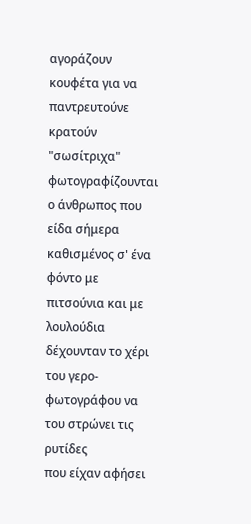αγοράζουν κουφέτα για να παντρευτούνε
κρατούν "σωσίτριχα" φωτογραφίζουνται
ο άνθρωπος που είδα σήμερα καθισμένος σ' ένα φόντο με πιτσούνια και με λουλούδια
δέχουνταν το χέρι του γερο-φωτογράφου να του στρώνει τις ρυτίδες
που είχαν αφήσει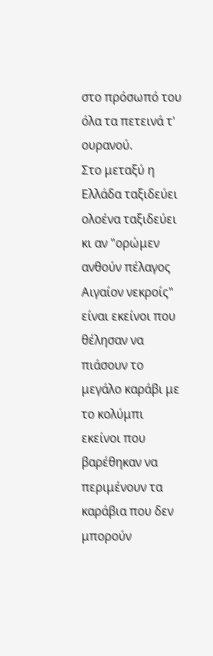στο πρόσωπό του
όλα τα πετεινά τ' ουρανού.
Στο μεταξύ η Ελλάδα ταξιδεύει ολοένα ταξιδεύει
κι αν "ορώμεν ανθούν πέλαγος Αιγαίον νεκροίς"
είναι εκείνοι που θέλησαν να πιάσουν το μεγάλο καράβι με το κολύμπι
εκείνοι που βαρέθηκαν να περιμένουν τα καράβια που δεν μπορούν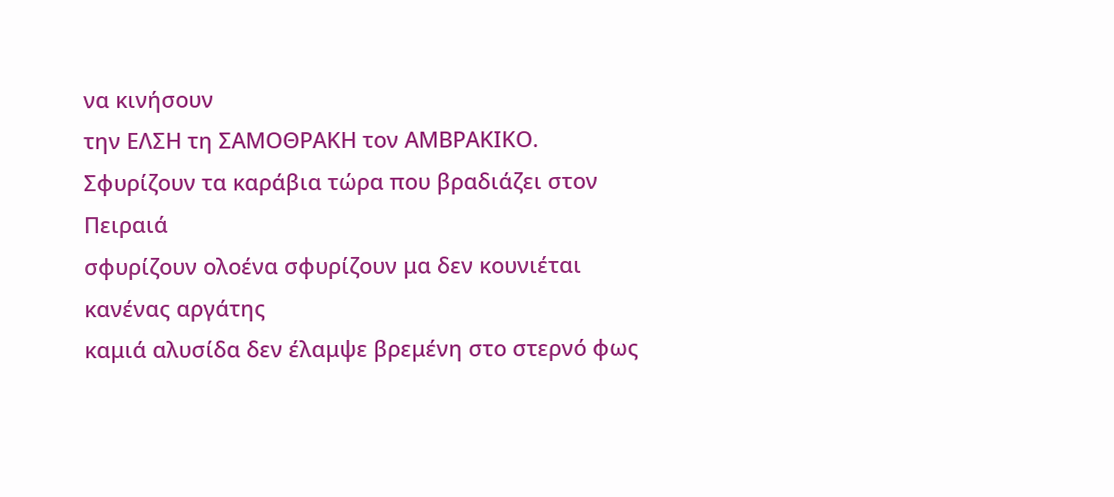να κινήσουν
την ΕΛΣΗ τη ΣΑΜOΘΡΑΚΗ τον ΑΜΒΡΑΚΙΚO.
Σφυρίζουν τα καράβια τώρα που βραδιάζει στον Πειραιά
σφυρίζουν ολοένα σφυρίζουν μα δεν κουνιέται κανένας αργάτης
καμιά αλυσίδα δεν έλαμψε βρεμένη στο στερνό φως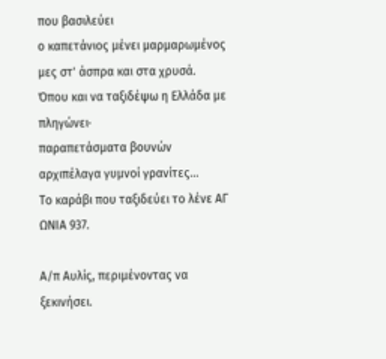που βασιλεύει
ο καπετάνιος μένει μαρμαρωμένος μες στ' άσπρα και στα χρυσά.
Όπου και να ταξιδέψω η Ελλάδα με πληγώνει·
παραπετάσματα βουνών αρχιπέλαγα γυμνοί γρανίτες…
Το καράβι που ταξιδεύει το λένε ΑΓ ΩΝΙΑ 937.

Α/π Αυλίς, περιμένοντας να ξεκινήσει.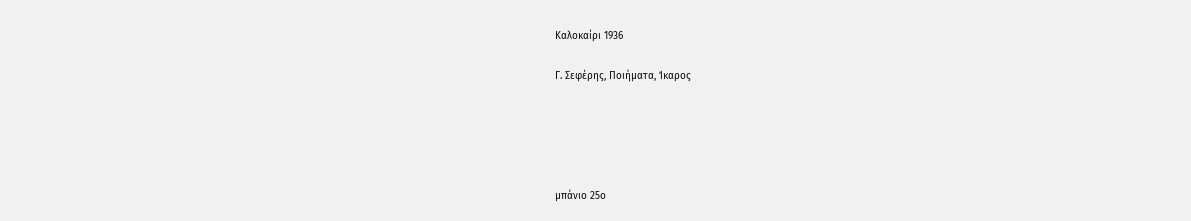Καλοκαίρι 1936

Γ. Σεφέρης, Ποιήματα, Ίκαρος





μπάνιο 25ο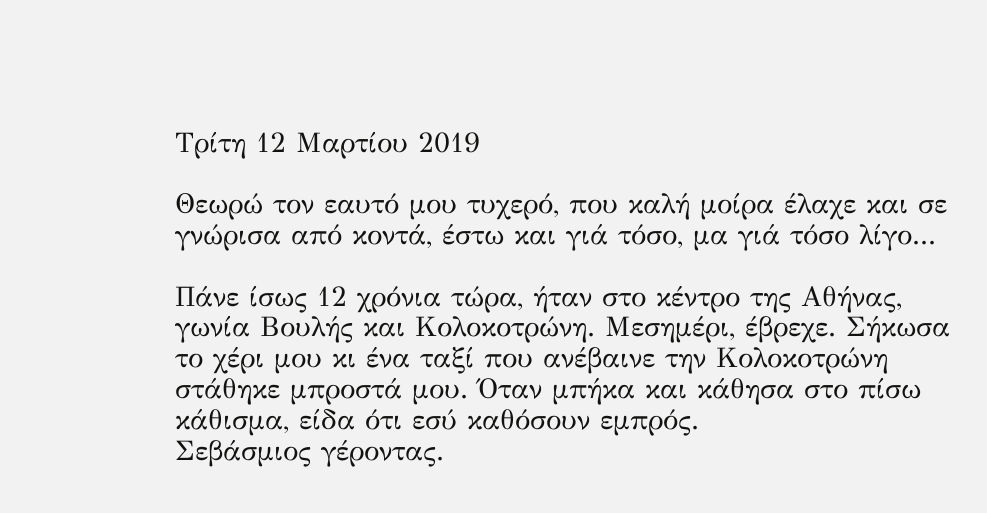Τρίτη 12 Μαρτίου 2019

Θεωρώ τον εαυτό μου τυχερό, που καλή μοίρα έλαχε και σε γνώρισα από κοντά, έστω και γιά τόσο, μα γιά τόσο λίγο...

Πάνε ίσως 12 χρόνια τώρα, ήταν στο κέντρο της Αθήνας, γωνία Βουλής και Κολοκοτρώνη. Μεσημέρι, έβρεχε. Σήκωσα το χέρι μου κι ένα ταξί που ανέβαινε την Κολοκοτρώνη στάθηκε μπροστά μου. Όταν μπήκα και κάθησα στο πίσω κάθισμα, είδα ότι εσύ καθόσουν εμπρός.
Σεβάσμιος γέροντας.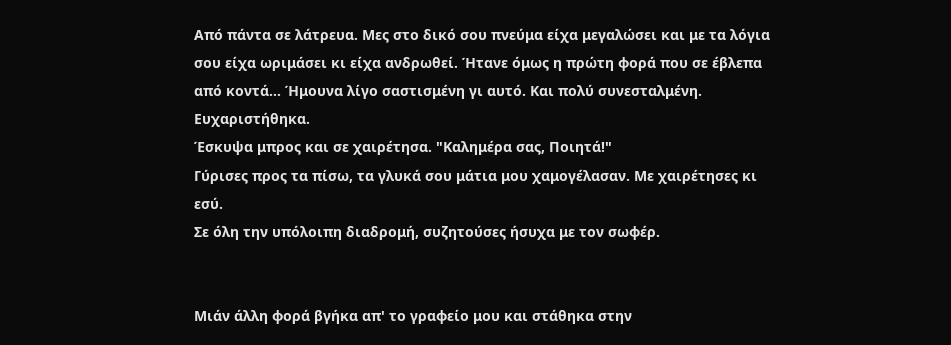Από πάντα σε λάτρευα. Μες στο δικό σου πνεύμα είχα μεγαλώσει και με τα λόγια σου είχα ωριμάσει κι είχα ανδρωθεί. Ήτανε όμως η πρώτη φορά που σε έβλεπα από κοντά... Ήμουνα λίγο σαστισμένη γι αυτό. Και πολύ συνεσταλμένη. Ευχαριστήθηκα.
Έσκυψα μπρος και σε χαιρέτησα. "Καλημέρα σας, Ποιητά!"
Γύρισες προς τα πίσω, τα γλυκά σου μάτια μου χαμογέλασαν. Με χαιρέτησες κι εσύ.
Σε όλη την υπόλοιπη διαδρομή, συζητούσες ήσυχα με τον σωφέρ.


Μιάν άλλη φορά βγήκα απ' το γραφείο μου και στάθηκα στην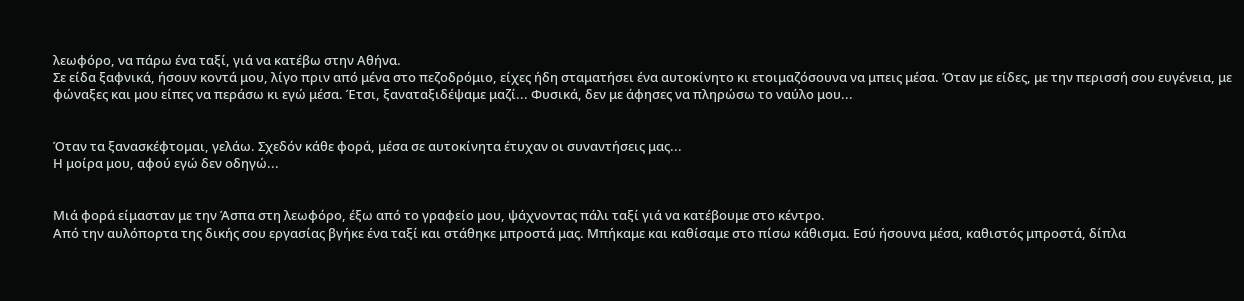λεωφόρο, να πάρω ένα ταξί, γιά να κατέβω στην Αθήνα.
Σε είδα ξαφνικά, ήσουν κοντά μου, λίγο πριν από μένα στο πεζοδρόμιο, είχες ήδη σταματήσει ένα αυτοκίνητο κι ετοιμαζόσουνα να μπεις μέσα. Όταν με είδες, με την περισσή σου ευγένεια, με φώναξες και μου είπες να περάσω κι εγώ μέσα. Έτσι, ξαναταξιδέψαμε μαζί... Φυσικά, δεν με άφησες να πληρώσω το ναύλο μου...


Όταν τα ξανασκέφτομαι, γελάω. Σχεδόν κάθε φορά, μέσα σε αυτοκίνητα έτυχαν οι συναντήσεις μας...
Η μοίρα μου, αφού εγώ δεν οδηγώ...


Μιά φορά είμασταν με την Άσπα στη λεωφόρο, έξω από το γραφείο μου, ψάχνοντας πάλι ταξί γιά να κατέβουμε στο κέντρο.
Από την αυλόπορτα της δικής σου εργασίας βγήκε ένα ταξί και στάθηκε μπροστά μας. Μπήκαμε και καθίσαμε στο πίσω κάθισμα. Εσύ ήσουνα μέσα, καθιστός μπροστά, δίπλα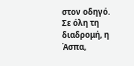στον οδηγό.
Σε όλη τη διαδρομή, η Άσπα,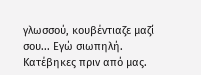γλωσσού, κουβέντιαζε μαζί σου... Εγώ σιωπηλή.
Κατέβηκες πριν από μας.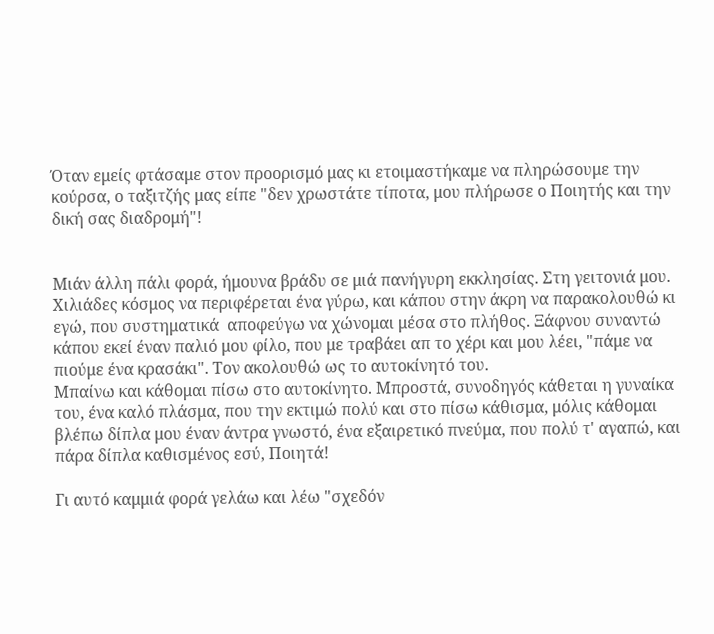Όταν εμείς φτάσαμε στον προορισμό μας κι ετοιμαστήκαμε να πληρώσουμε την κούρσα, ο ταξιτζής μας είπε "δεν χρωστάτε τίποτα, μου πλήρωσε ο Ποιητής και την δική σας διαδρομή"!


Μιάν άλλη πάλι φορά, ήμουνα βράδυ σε μιά πανήγυρη εκκλησίας. Στη γειτονιά μου.
Χιλιάδες κόσμος να περιφέρεται ένα γύρω, και κάπου στην άκρη να παρακολουθώ κι εγώ, που συστηματικά  αποφεύγω να χώνομαι μέσα στο πλήθος. Ξάφνου συναντώ κάπου εκεί έναν παλιό μου φίλο, που με τραβάει απ το χέρι και μου λέει, "πάμε να πιούμε ένα κρασάκι". Τον ακολουθώ ως το αυτοκίνητό του.
Μπαίνω και κάθομαι πίσω στο αυτοκίνητο. Μπροστά, συνοδηγός κάθεται η γυναίκα του, ένα καλό πλάσμα, που την εκτιμώ πολύ και στο πίσω κάθισμα, μόλις κάθομαι βλέπω δίπλα μου έναν άντρα γνωστό, ένα εξαιρετικό πνεύμα, που πολύ τ' αγαπώ, και πάρα δίπλα καθισμένος εσύ, Ποιητά!

Γι αυτό καμμιά φορά γελάω και λέω "σχεδόν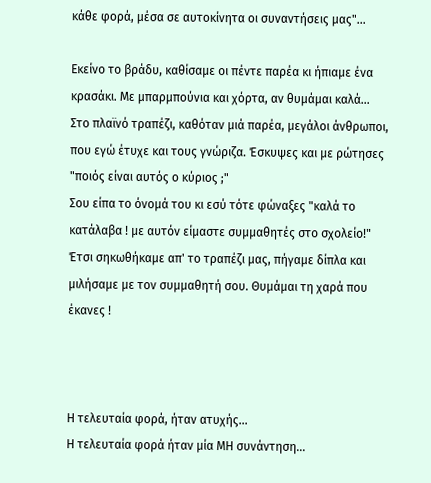κάθε φορά, μέσα σε αυτοκίνητα οι συναντήσεις μας"...

Εκείνο το βράδυ, καθίσαμε οι πέντε παρέα κι ήπιαμε ένα κρασάκι. Με μπαρμπούνια και χόρτα, αν θυμάμαι καλά...
Στο πλαϊνό τραπέζι, καθόταν μιά παρέα, μεγάλοι άνθρωποι, που εγώ έτυχε και τους γνώριζα. Έσκυψες και με ρώτησες "ποιός είναι αυτός ο κύριος ;"
Σου είπα το όνομά του κι εσύ τότε φώναξες "καλά το κατάλαβα ! με αυτόν είμαστε συμμαθητές στο σχολείο!"
Έτσι σηκωθήκαμε απ' το τραπέζι μας, πήγαμε δίπλα και μιλήσαμε με τον συμμαθητή σου. Θυμάμαι τη χαρά που έκανες !



Η τελευταία φορά, ήταν ατυχής...
Η τελευταία φορά ήταν μία ΜΗ συνάντηση...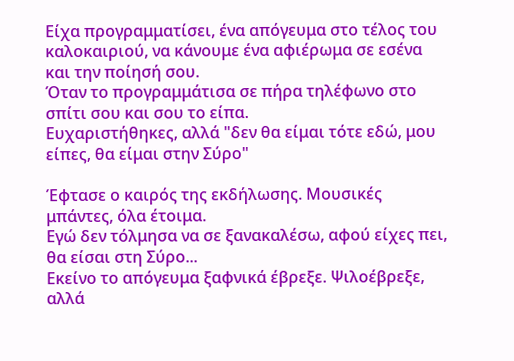Είχα προγραμματίσει, ένα απόγευμα στο τέλος του καλοκαιριού, να κάνουμε ένα αφιέρωμα σε εσένα και την ποίησή σου.
Όταν το προγραμμάτισα σε πήρα τηλέφωνο στο σπίτι σου και σου το είπα.
Ευχαριστήθηκες, αλλά "δεν θα είμαι τότε εδώ, μου είπες, θα είμαι στην Σύρο"

Έφτασε ο καιρός της εκδήλωσης. Μουσικές μπάντες, όλα έτοιμα.
Εγώ δεν τόλμησα να σε ξανακαλέσω, αφού είχες πει, θα είσαι στη Σύρο...
Εκείνο το απόγευμα ξαφνικά έβρεξε. Ψιλοέβρεξε, αλλά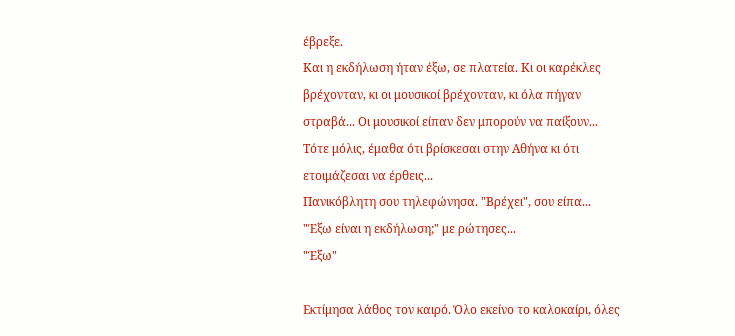έβρεξε.
Και η εκδήλωση ήταν έξω, σε πλατεία. Κι οι καρέκλες βρέχονταν, κι οι μουσικοί βρέχονταν, κι όλα πήγαν στραβά... Οι μουσικοί είπαν δεν μπορούν να παίξουν...
Τότε μόλις, έμαθα ότι βρίσκεσαι στην Αθήνα κι ότι ετοιμάζεσαι να έρθεις...
Πανικόβλητη σου τηλεφώνησα. "Βρέχει", σου είπα...
"Έξω είναι η εκδήλωση;" με ρώτησες...
"Έξω"

Εκτίμησα λάθος τον καιρό. Όλο εκείνο το καλοκαίρι, όλες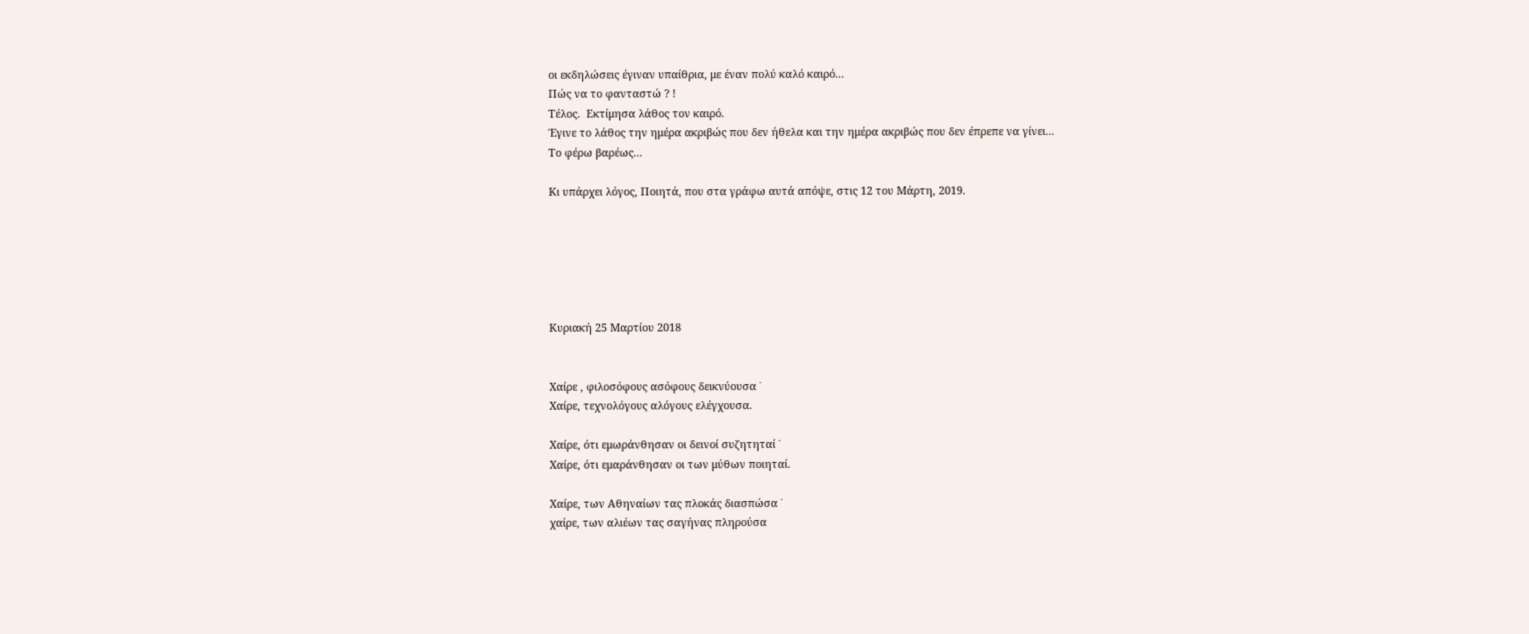οι εκδηλώσεις έγιναν υπαίθρια, με έναν πολύ καλό καιρό...
Πώς να το φανταστώ ? !
Τέλος.  Εκτίμησα λάθος τον καιρό.
Έγινε το λάθος την ημέρα ακριβώς που δεν ήθελα και την ημέρα ακριβώς που δεν έπρεπε να γίνει...
Το φέρω βαρέως...

Κι υπάρχει λόγος, Ποιητά, που στα γράφω αυτά απόψε, στις 12 του Μάρτη, 2019.






Κυριακή 25 Μαρτίου 2018


Χαίρε , φιλοσόφους ασόφους δεικνύουσα ˙
Χαίρε, τεχνολόγους αλόγους ελέγχουσα.

Χαίρε, ότι εμωράνθησαν οι δεινοί συζητηταί ˙
Χαίρε, ότι εμαράνθησαν οι των μύθων ποιηταί.

Χαίρε, των Αθηναίων τας πλοκάς διασπώσα ˙
χαίρε, των αλιέων τας σαγήνας πληρούσα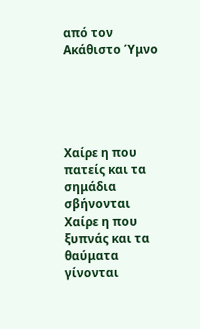από τον Ακάθιστο Ύμνο





Χαίρε η που πατείς και τα σημάδια σβήνονται
Χαίρε η που ξυπνάς και τα θαύματα γίνονται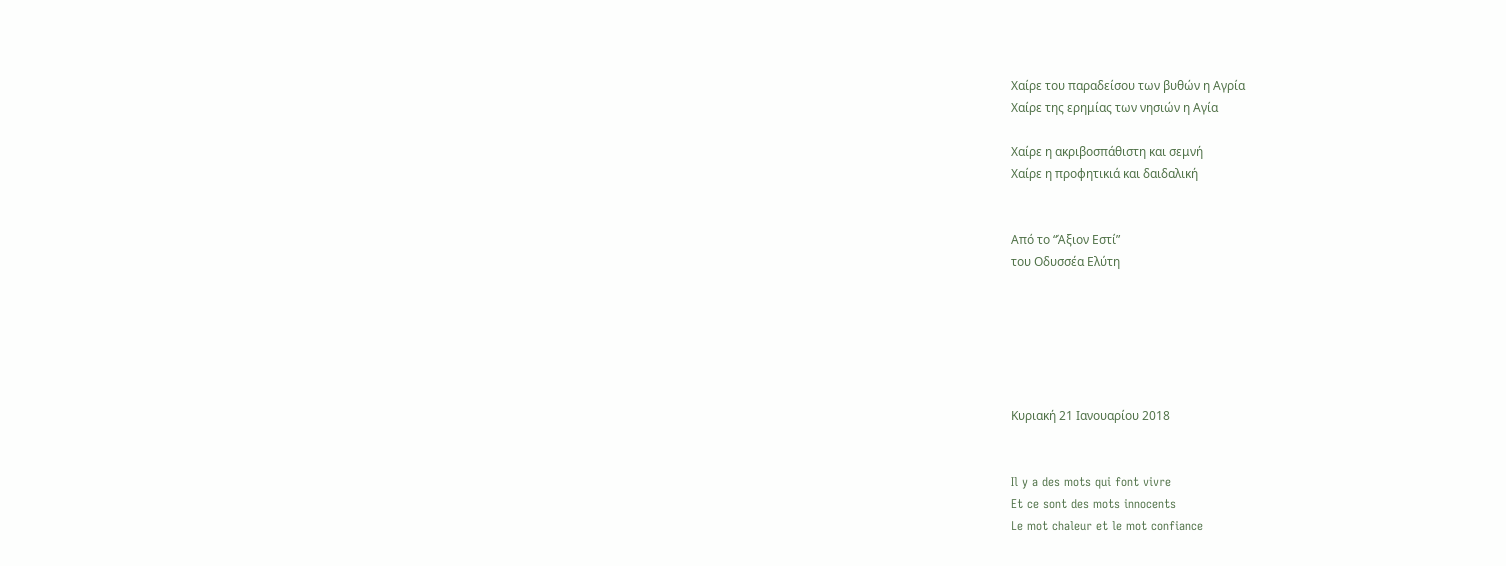Χαίρε του παραδείσου των βυθών η Αγρία
Χαίρε της ερημίας των νησιών η Αγία

Χαίρε η ακριβοσπάθιστη και σεμνή
Χαίρε η προφητικιά και δαιδαλική


Από το “Άξιον Εστί”
του Οδυσσέα Ελύτη






Κυριακή 21 Ιανουαρίου 2018


Il y a des mots qui font vivre
Et ce sont des mots innocents
Le mot chaleur et le mot confiance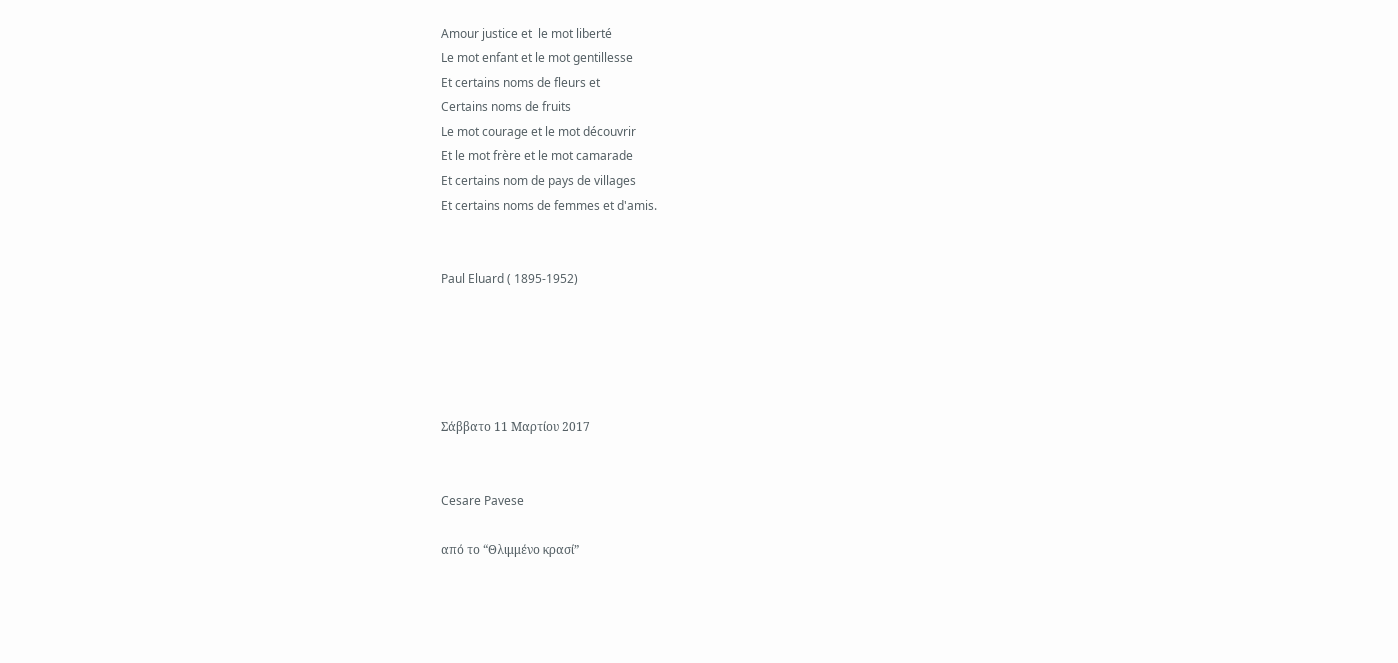Amour justice et  le mot liberté
Le mot enfant et le mot gentillesse
Et certains noms de fleurs et
Certains noms de fruits
Le mot courage et le mot découvrir
Et le mot frère et le mot camarade
Et certains nom de pays de villages
Et certains noms de femmes et d'amis.


Paul Eluard ( 1895-1952)





Σάββατο 11 Μαρτίου 2017


Cesare Pavese

από το “Θλιμμένο κρασί”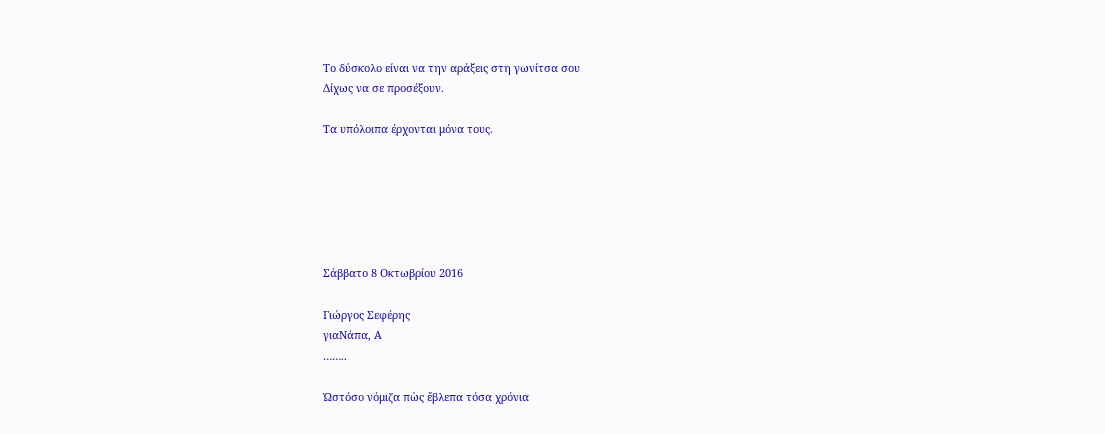Το δύσκολο είναι να την αράξεις στη γωνίτσα σου
Δίχως να σε προσέξουν.

Τα υπόλοιπα έρχονται μόνα τους.






Σάββατο 8 Οκτωβρίου 2016

Γιώργος Σεφέρης
γιαΝάπα, Α
……..

Ὡστόσο νόμιζα πὼς ἔβλεπα τόσα χρόνια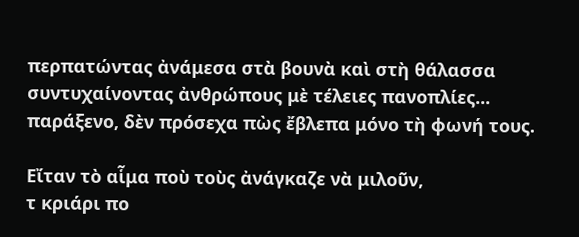περπατώντας ἀνάμεσα στὰ βουνὰ καὶ στὴ θάλασσα
συντυχαίνοντας ἀνθρώπους μὲ τέλειες πανοπλίες...
παράξενο, δὲν πρόσεχα πὼς ἔβλεπα μόνο τὴ φωνή τους.

Εἴταν τὸ αἷμα ποὺ τοὺς ἀνάγκαζε νὰ μιλοῦν,
τ κριάρι πο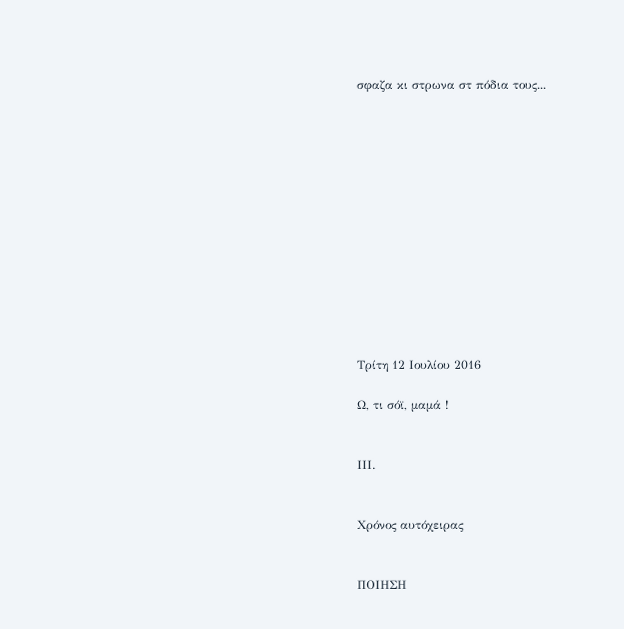σφαζα κι στρωνα στ πόδια τους...













Τρίτη 12 Ιουλίου 2016

Ω, τι σόϊ, μαμά !


ΙΙΙ.


Χρόνος αυτόχειρας


ΠΟΙΗΣΗ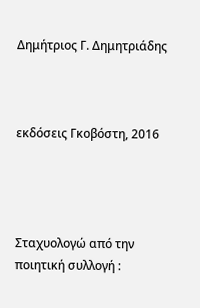Δημήτριος Γ. Δημητριάδης



εκδόσεις Γκοβόστη, 2016




Σταχυολογώ από την ποιητική συλλογή :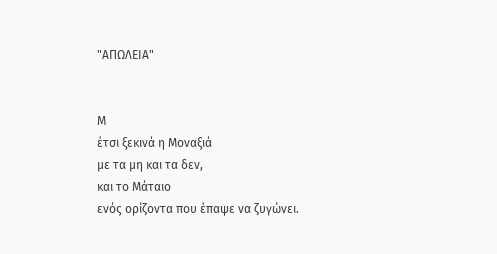"ΑΠΩΛΕΙΑ"


Μ
έτσι ξεκινά η Μοναξιά
με τα μη και τα δεν,
και το Μάταιο
ενός ορίζοντα που έπαψε να ζυγώνει.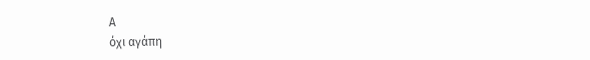Α
όχι αγάπη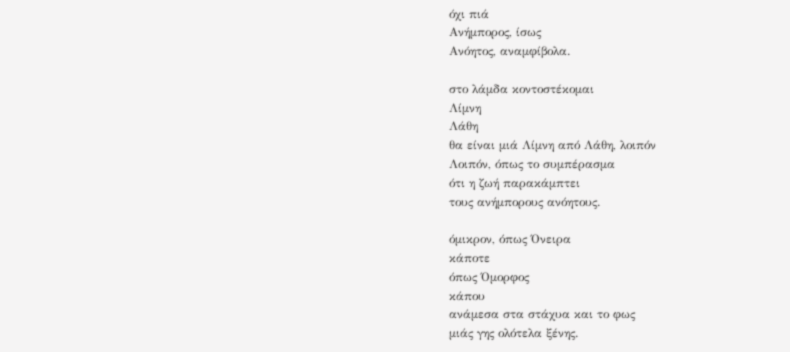όχι πιά
Ανήμπορος, ίσως
Ανόητος, αναμφίβολα.

στο λάμδα κοντοστέκομαι
Λίμνη
Λάθη
θα είναι μιά Λίμνη από Λάθη, λοιπόν
Λοιπόν, όπως το συμπέρασμα
ότι η ζωή παρακάμπτει
τους ανήμπορους ανόητους.

όμικρον, όπως Όνειρα
κάποτε
όπως Όμορφος
κάπου
ανάμεσα στα στάχυα και το φως
μιάς γης ολότελα ξένης.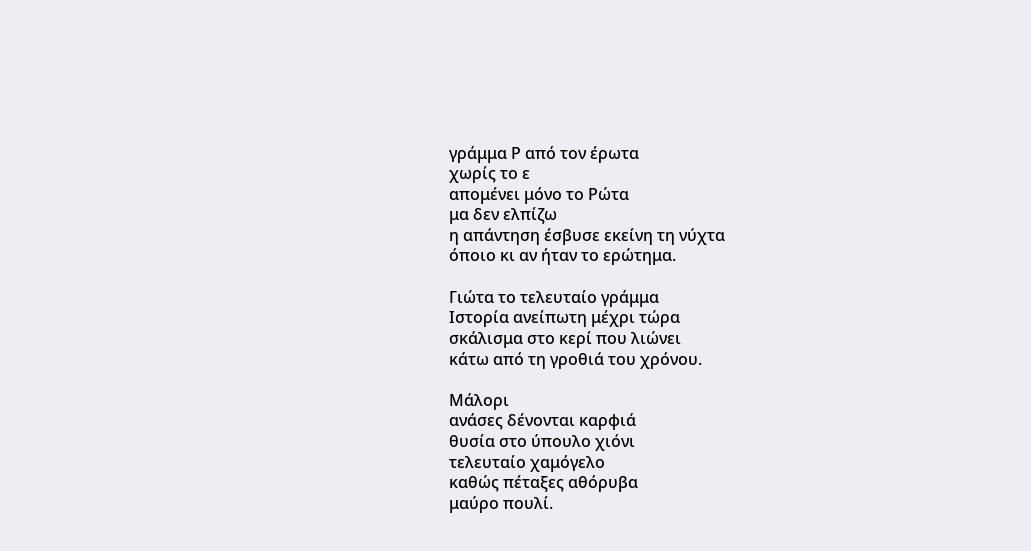γράμμα Ρ από τον έρωτα
χωρίς το ε
απομένει μόνο το Ρώτα
μα δεν ελπίζω
η απάντηση έσβυσε εκείνη τη νύχτα
όποιο κι αν ήταν το ερώτημα.

Γιώτα το τελευταίο γράμμα
Ιστορία ανείπωτη μέχρι τώρα
σκάλισμα στο κερί που λιώνει
κάτω από τη γροθιά του χρόνου.

Μάλορι
ανάσες δένονται καρφιά
θυσία στο ύπουλο χιόνι
τελευταίο χαμόγελο
καθώς πέταξες αθόρυβα
μαύρο πουλί.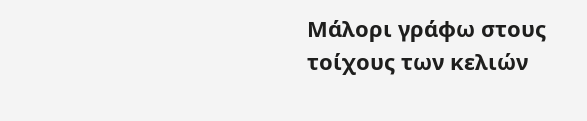Μάλορι γράφω στους τοίχους των κελιών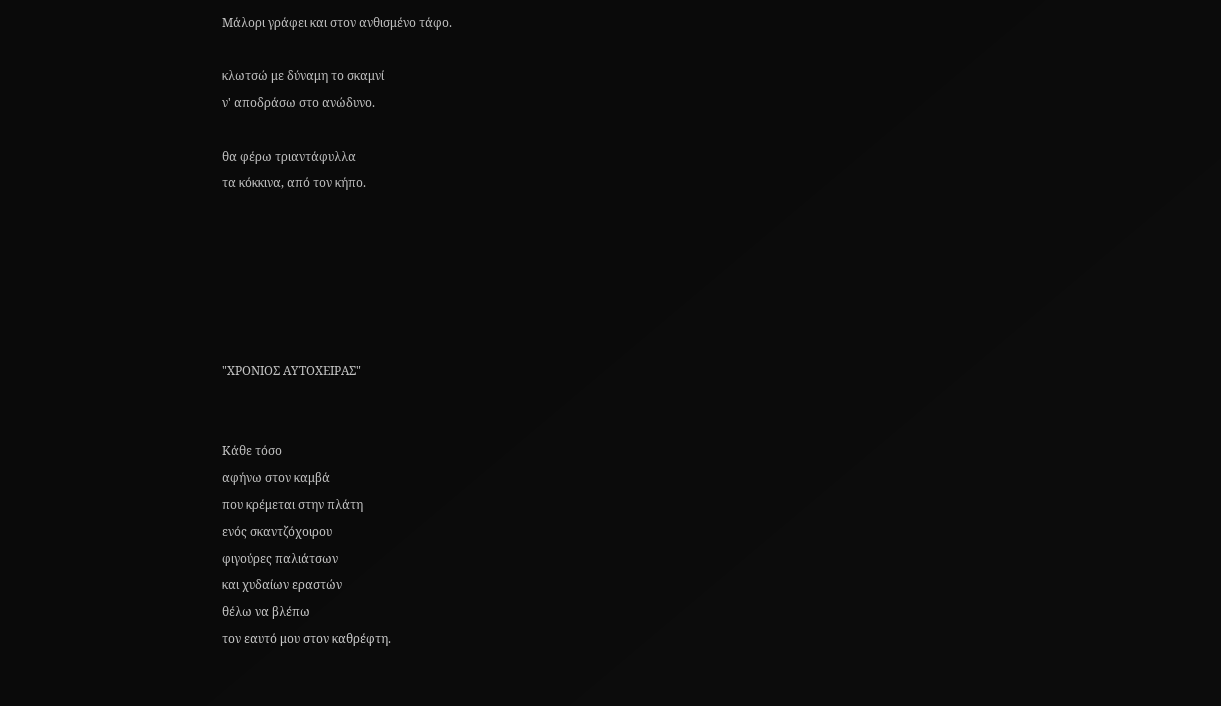Μάλορι γράφει και στον ανθισμένο τάφο.

κλωτσώ με δύναμη το σκαμνί
ν' αποδράσω στο ανώδυνο.

θα φέρω τριαντάφυλλα
τα κόκκινα, από τον κήπο.






"ΧΡΟΝΙΟΣ ΑΥΤΟΧΕΙΡΑΣ"


Κάθε τόσο
αφήνω στον καμβά
που κρέμεται στην πλάτη
ενός σκαντζόχοιρου
φιγούρες παλιάτσων
και χυδαίων εραστών
θέλω να βλέπω
τον εαυτό μου στον καθρέφτη.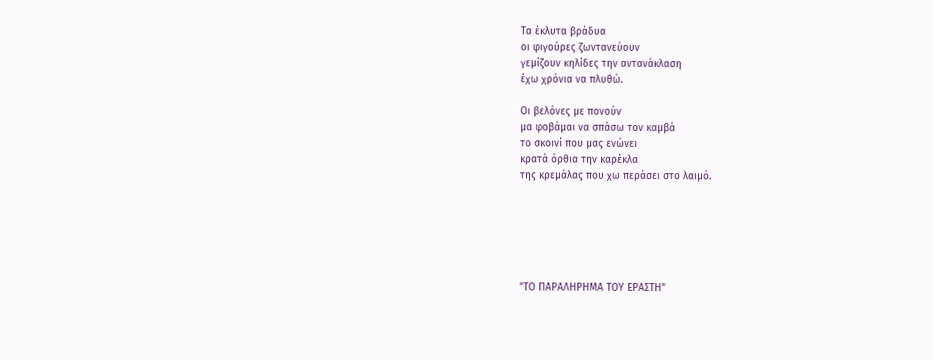Τα έκλυτα βράδυα
οι φιγούρες ζωντανεύουν
γεμίζουν κηλίδες την αντανάκλαση
έχω χρόνια να πλυθώ.

Οι βελόνες με πονούν
μα φοβάμαι να σπάσω τον καμβά
το σκοινί που μας ενώνει
κρατά όρθια την καρέκλα
της κρεμάλας που χω περάσει στο λαιμό.






"ΤΟ ΠΑΡΑΛΗΡΗΜΑ ΤΟΥ ΕΡΑΣΤΗ"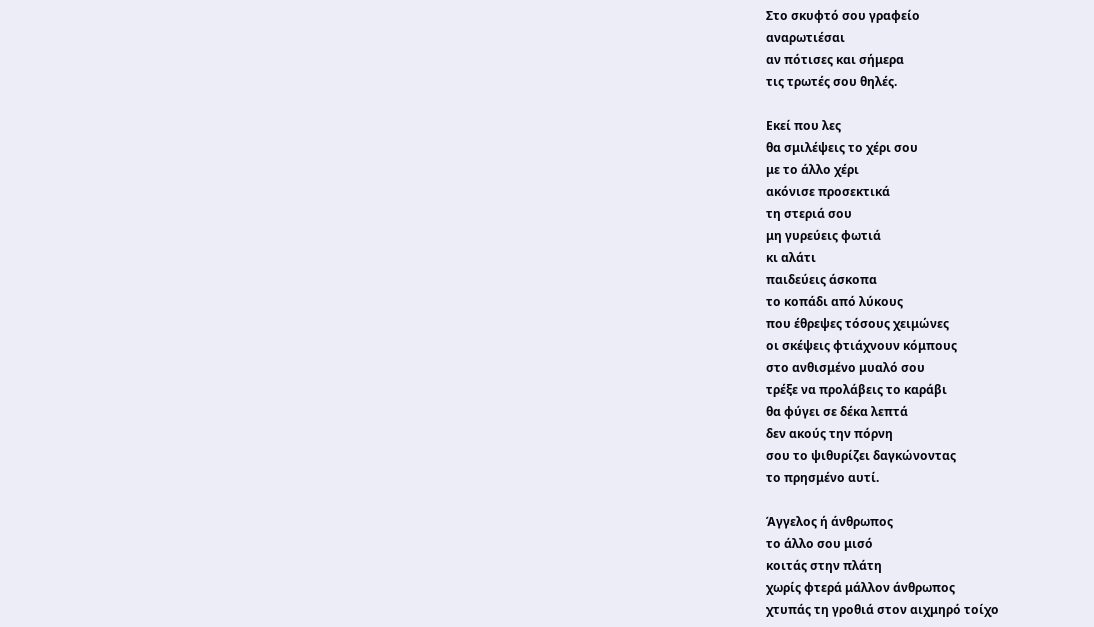Στο σκυφτό σου γραφείο
αναρωτιέσαι
αν πότισες και σήμερα
τις τρωτές σου θηλές.

Εκεί που λες
θα σμιλέψεις το χέρι σου
με το άλλο χέρι
ακόνισε προσεκτικά
τη στεριά σου
μη γυρεύεις φωτιά
κι αλάτι
παιδεύεις άσκοπα
το κοπάδι από λύκους
που έθρεψες τόσους χειμώνες
οι σκέψεις φτιάχνουν κόμπους
στο ανθισμένο μυαλό σου
τρέξε να προλάβεις το καράβι
θα φύγει σε δέκα λεπτά
δεν ακούς την πόρνη
σου το ψιθυρίζει δαγκώνοντας
το πρησμένο αυτί.

Άγγελος ή άνθρωπος
το άλλο σου μισό
κοιτάς στην πλάτη
χωρίς φτερά μάλλον άνθρωπος
χτυπάς τη γροθιά στον αιχμηρό τοίχο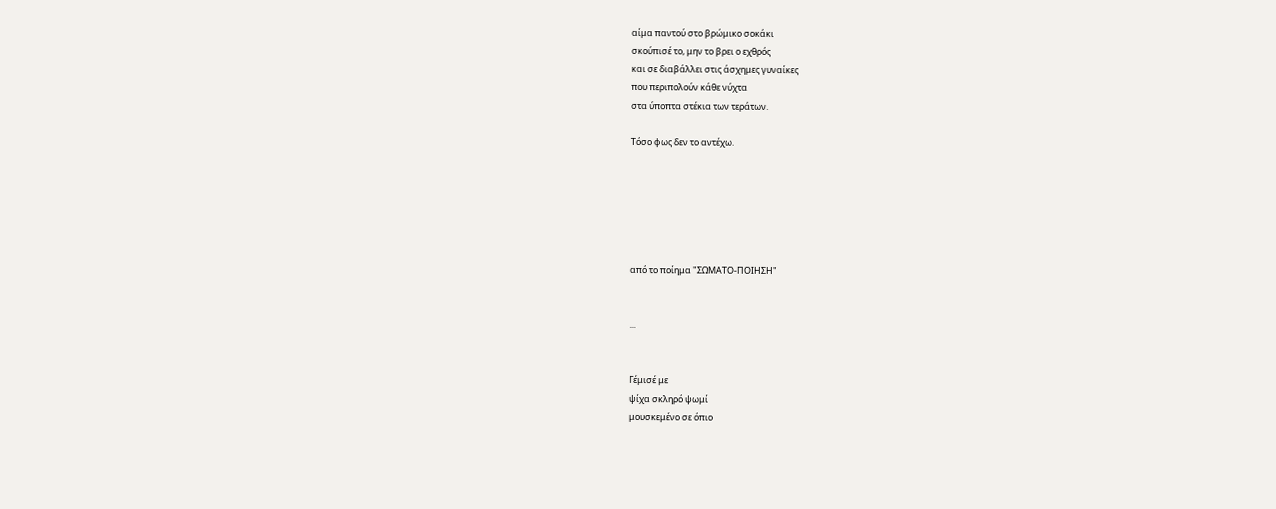αίμα παντού στο βρώμικο σοκάκι
σκούπισέ το, μην το βρει ο εχθρός
και σε διαβάλλει στις άσχημες γυναίκες
που περιπολούν κάθε νύχτα
στα ύποπτα στέκια των τεράτων.

Τόσο φως δεν το αντέχω.






από το ποίημα "ΣΩΜΑΤΟ-ΠΟΙΗΣΗ"


...


Γέμισέ με
ψίχα σκληρό ψωμί
μουσκεμένο σε όπιο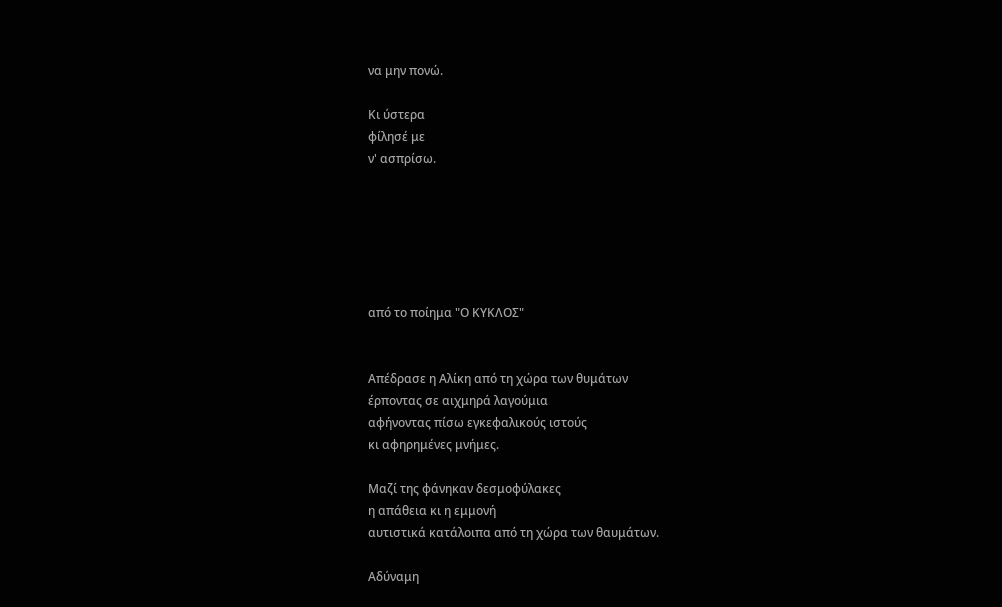να μην πονώ.

Κι ύστερα
φίλησέ με
ν' ασπρίσω.






από το ποίημα "Ο ΚΥΚΛΟΣ"


Απέδρασε η Αλίκη από τη χώρα των θυμάτων
έρποντας σε αιχμηρά λαγούμια
αφήνοντας πίσω εγκεφαλικούς ιστούς
κι αφηρημένες μνήμες.

Μαζί της φάνηκαν δεσμοφύλακες
η απάθεια κι η εμμονή
αυτιστικά κατάλοιπα από τη χώρα των θαυμάτων.

Αδύναμη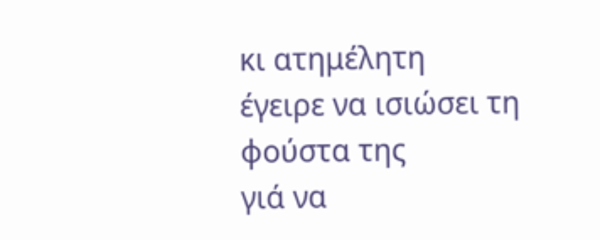κι ατημέλητη
έγειρε να ισιώσει τη φούστα της
γιά να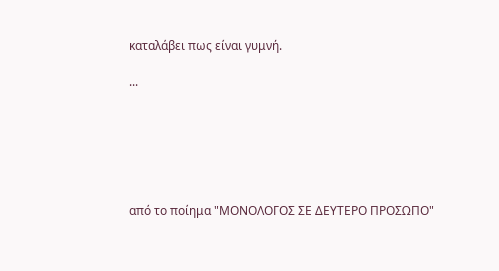καταλάβει πως είναι γυμνή.

...






από το ποίημα "ΜΟΝΟΛΟΓΟΣ ΣΕ ΔΕΥΤΕΡΟ ΠΡΟΣΩΠΟ"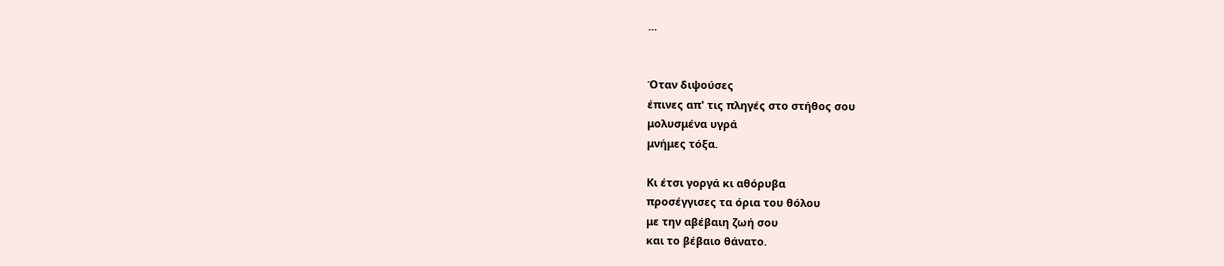...


Όταν διψούσες
έπινες απ' τις πληγές στο στήθος σου
μολυσμένα υγρά
μνήμες τόξα.

Κι έτσι γοργά κι αθόρυβα
προσέγγισες τα όρια του θόλου
με την αβέβαιη ζωή σου
και το βέβαιο θάνατο.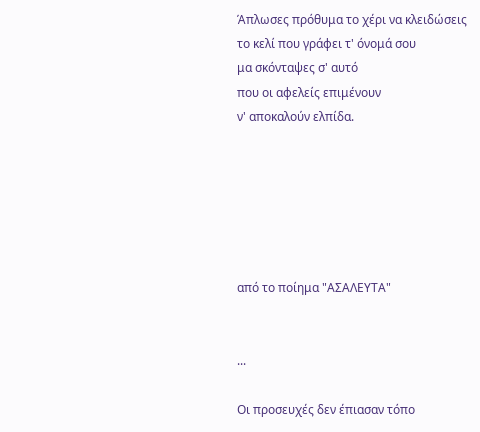Άπλωσες πρόθυμα το χέρι να κλειδώσεις
το κελί που γράφει τ' όνομά σου
μα σκόνταψες σ' αυτό
που οι αφελείς επιμένουν
ν' αποκαλούν ελπίδα.






από το ποίημα "ΑΣΑΛΕΥΤΑ"


...

Οι προσευχές δεν έπιασαν τόπο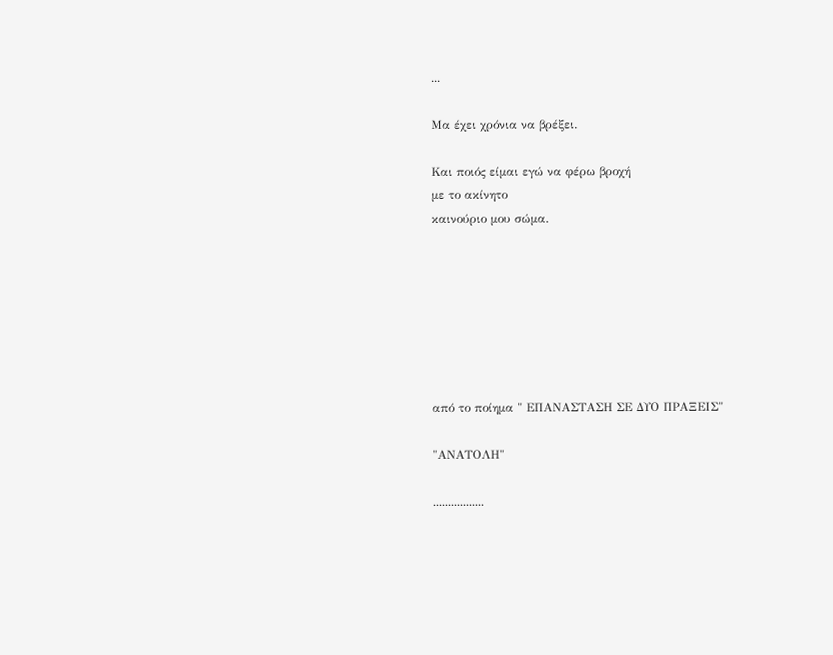...

Μα έχει χρόνια να βρέξει.

Και ποιός είμαι εγώ να φέρω βροχή
με το ακίνητο
καινούριο μου σώμα.







από το ποίημα " ΕΠΑΝΑΣΤΑΣΗ ΣΕ ΔΥΟ ΠΡΑΞΕΙΣ"

"ΑΝΑΤΟΛΗ"

.................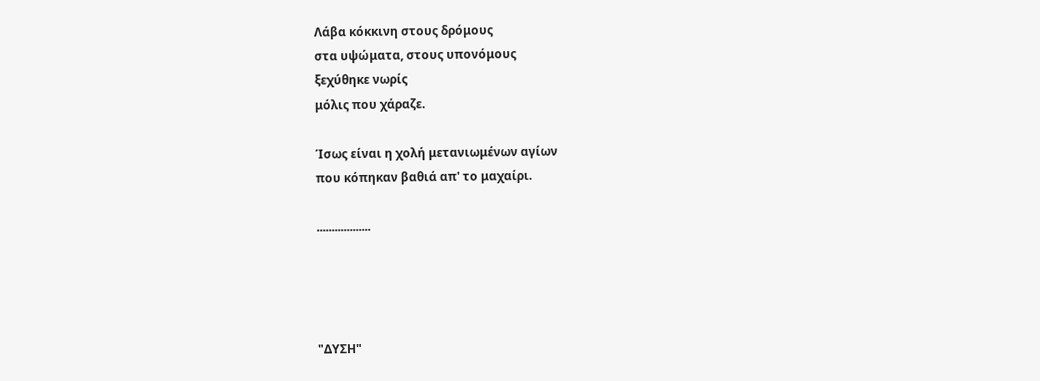Λάβα κόκκινη στους δρόμους
στα υψώματα, στους υπονόμους
ξεχύθηκε νωρίς
μόλις που χάραζε.

Ίσως είναι η χολή μετανιωμένων αγίων
που κόπηκαν βαθιά απ' το μαχαίρι.

..................




"ΔΥΣΗ"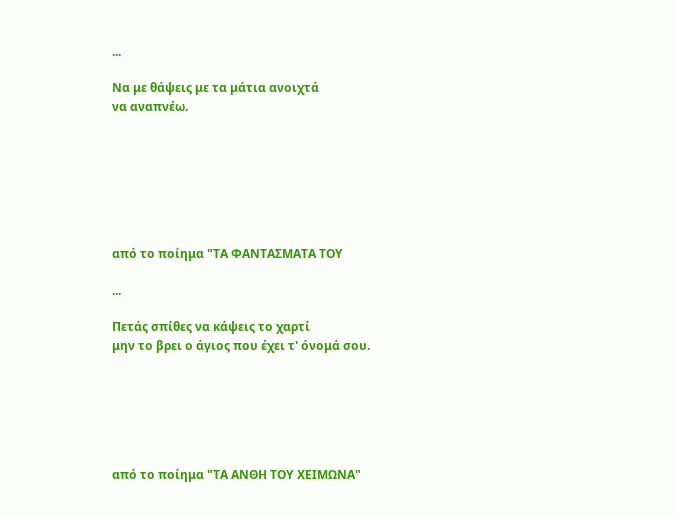...

Να με θάψεις με τα μάτια ανοιχτά
να αναπνέω.







από το ποίημα "ΤΑ ΦΑΝΤΑΣΜΑΤΑ ΤΟΥ

...

Πετάς σπίθες να κάψεις το χαρτί
μην το βρει ο άγιος που έχει τ' όνομά σου.






από το ποίημα "ΤΑ ΑΝΘΗ ΤΟΥ ΧΕΙΜΩΝΑ"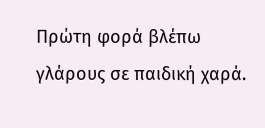Πρώτη φορά βλέπω
γλάρους σε παιδική χαρά.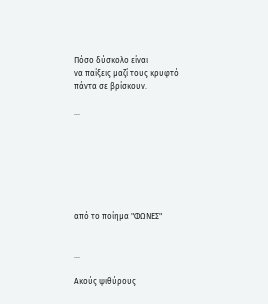Πόσο δύσκολο είναι
να παίξεις μαζί τους κρυφτό
πάντα σε βρίσκουν.

...







από το ποίημα "ΦΩΝΕΣ"


...

Ακούς ψιθύρους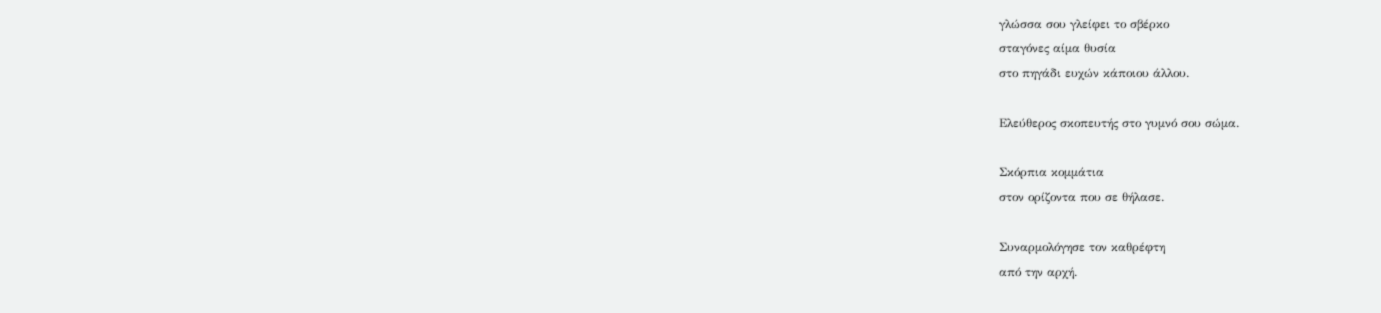γλώσσα σου γλείφει το σβέρκο
σταγόνες αίμα θυσία
στο πηγάδι ευχών κάποιου άλλου.

Ελεύθερος σκοπευτής στο γυμνό σου σώμα.

Σκόρπια κομμάτια
στον ορίζοντα που σε θήλασε.

Συναρμολόγησε τον καθρέφτη
από την αρχή.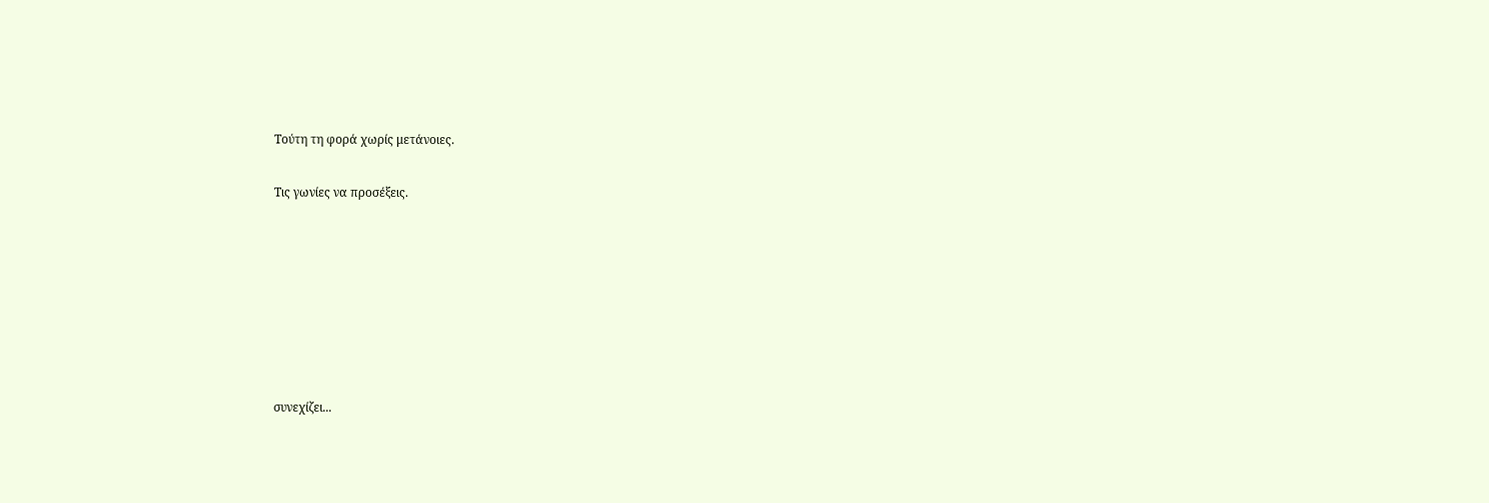Τούτη τη φορά χωρίς μετάνοιες.

Τις γωνίες να προσέξεις.







συνεχίζει...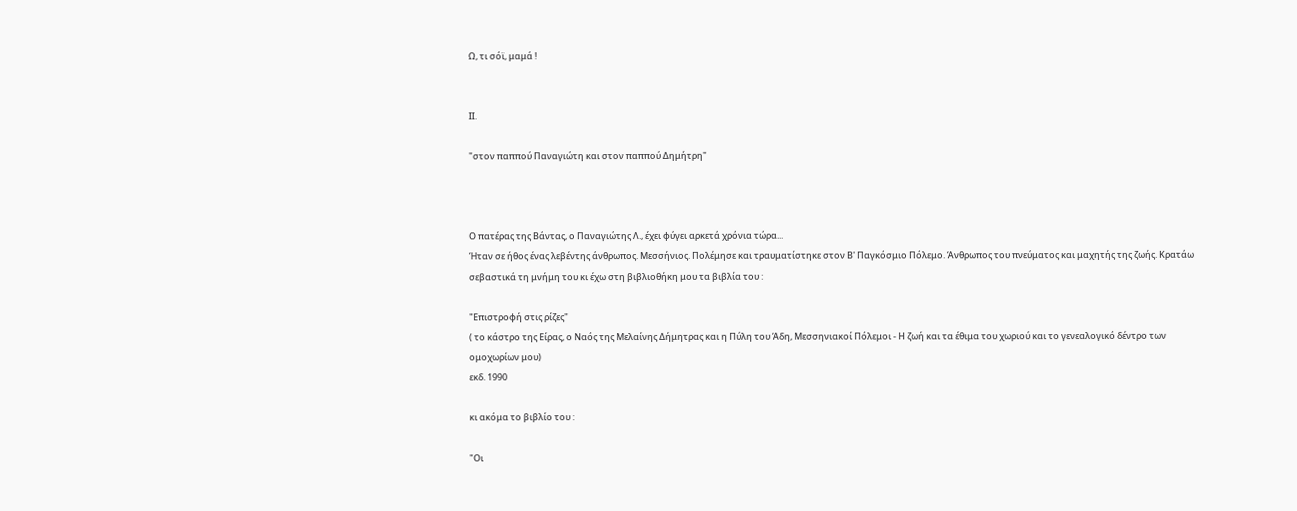Ω, τι σόϊ, μαμά !


ΙΙ.

"στον παππού Παναγιώτη και στον παππού Δημήτρη"



Ο πατέρας της Βάντας, ο Παναγιώτης Λ., έχει φύγει αρκετά χρόνια τώρα...
Ήταν σε ήθος ένας λεβέντης άνθρωπος. Μεσσήνιος. Πολέμησε και τραυματίστηκε στον Β' Παγκόσμιο Πόλεμο. Άνθρωπος του πνεύματος και μαχητής της ζωής. Κρατάω σεβαστικά τη μνήμη του κι έχω στη βιβλιοθήκη μου τα βιβλία του :

"Επιστροφή στις ρίζες"
( το κάστρο της Είρας, ο Ναός της Μελαίνης Δήμητρας και η Πύλη του Άδη, Μεσσηνιακοί Πόλεμοι - Η ζωή και τα έθιμα του χωριού και το γενεαλογικό δέντρο των ομοχωρίων μου)
εκδ. 1990

κι ακόμα το βιβλίο του :

"Οι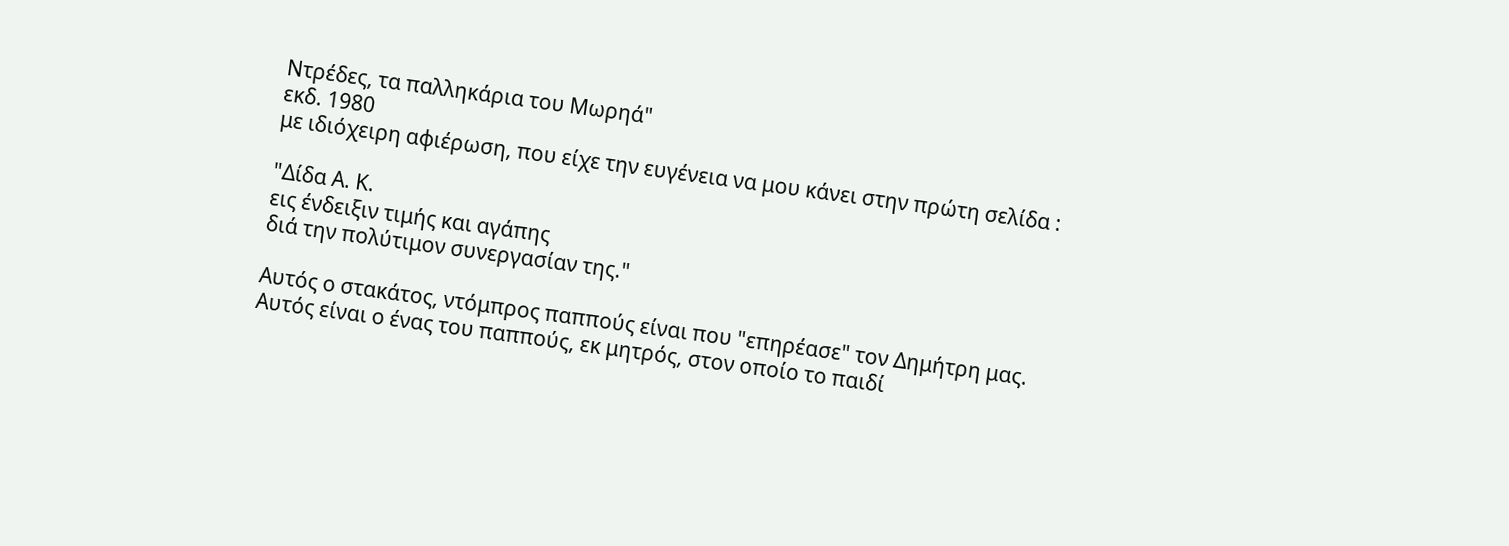Ντρέδες, τα παλληκάρια του Μωρηά"
εκδ. 1980
με ιδιόχειρη αφιέρωση, που είχε την ευγένεια να μου κάνει στην πρώτη σελίδα :

"Δίδα Α. Κ.
εις ένδειξιν τιμής και αγάπης
διά την πολύτιμον συνεργασίαν της."

Αυτός ο στακάτος, ντόμπρος παππούς είναι που "επηρέασε" τον Δημήτρη μας.
Αυτός είναι ο ένας του παππούς, εκ μητρός, στον οποίο το παιδί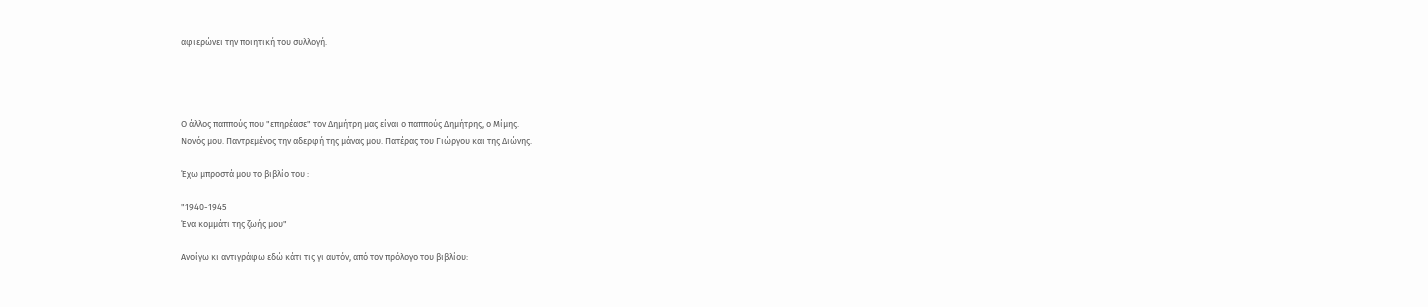αφιερώνει την ποιητική του συλλογή.




Ο άλλος παππούς που "επηρέασε" τον Δημήτρη μας είναι ο παππούς Δημήτρης, ο Μίμης.
Νονός μου. Παντρεμένος την αδερφή της μάνας μου. Πατέρας του Γιώργου και της Διώνης.

Έχω μπροστά μου το βιβλίο του :

"1940-1945
Ένα κομμάτι της ζωής μου"

Ανοίγω κι αντιγράφω εδώ κάτι τις γι αυτόν, από τον πρόλογο του βιβλίου: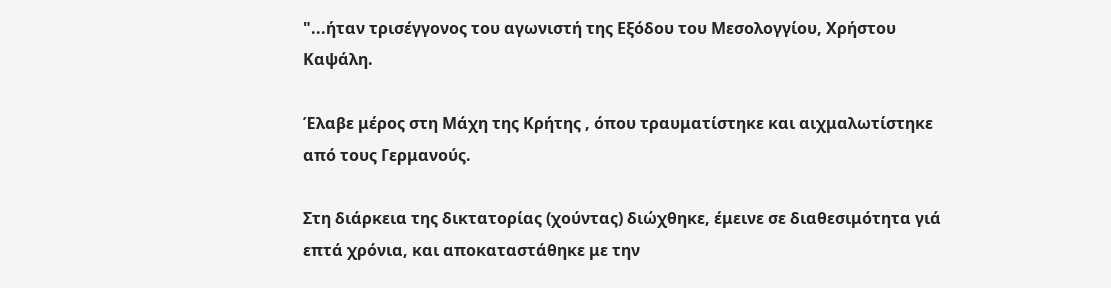"...ήταν τρισέγγονος του αγωνιστή της Εξόδου του Μεσολογγίου, Χρήστου Καψάλη.

Έλαβε μέρος στη Μάχη της Κρήτης , όπου τραυματίστηκε και αιχμαλωτίστηκε από τους Γερμανούς.

Στη διάρκεια της δικτατορίας (χούντας) διώχθηκε, έμεινε σε διαθεσιμότητα γιά επτά χρόνια, και αποκαταστάθηκε με την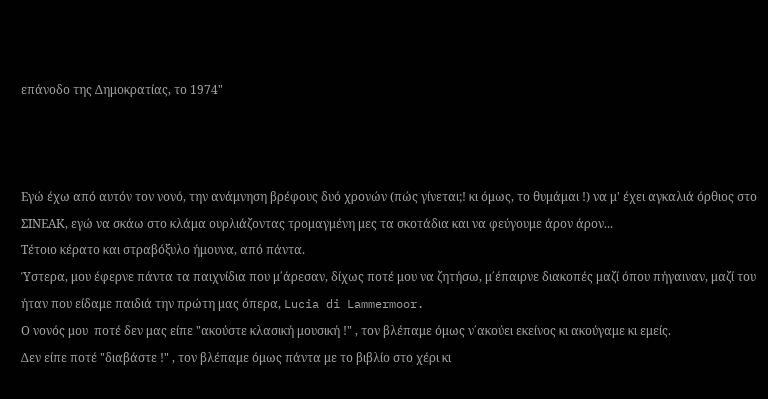επάνοδο της Δημοκρατίας, το 1974"



Εγώ έχω από αυτόν τον νονό, την ανάμνηση βρέφους δυό χρονών (πώς γίνεται;! κι όμως, το θυμάμαι !) να μ' έχει αγκαλιά όρθιος στο ΣΙΝΕΑΚ, εγώ να σκάω στο κλάμα ουρλιάζοντας τρομαγμένη μες τα σκοτάδια και να φεύγουμε άρον άρον...
Τέτοιο κέρατο και στραβόξυλο ήμουνα, από πάντα.
Ύστερα, μου έφερνε πάντα τα παιχνίδια που μ΄άρεσαν, δίχως ποτέ μου να ζητήσω, μ΄έπαιρνε διακοπές μαζί όπου πήγαιναν, μαζί του ήταν που είδαμε παιδιά την πρώτη μας όπερα, Lucia di Lammermoor.
Ο νονός μου  ποτέ δεν μας είπε "ακούστε κλασική μουσική !" , τον βλέπαμε όμως ν΄ακούει εκείνος κι ακούγαμε κι εμείς.
Δεν είπε ποτέ "διαβάστε !" , τον βλέπαμε όμως πάντα με το βιβλίο στο χέρι κι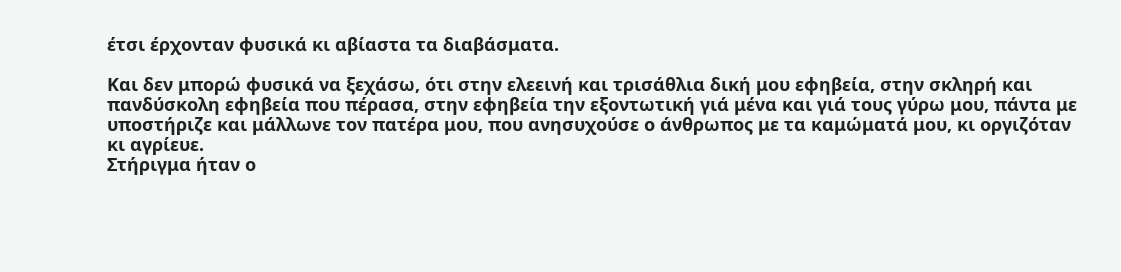έτσι έρχονταν φυσικά κι αβίαστα τα διαβάσματα.

Και δεν μπορώ φυσικά να ξεχάσω, ότι στην ελεεινή και τρισάθλια δική μου εφηβεία, στην σκληρή και πανδύσκολη εφηβεία που πέρασα, στην εφηβεία την εξοντωτική γιά μένα και γιά τους γύρω μου, πάντα με υποστήριζε και μάλλωνε τον πατέρα μου, που ανησυχούσε ο άνθρωπος με τα καμώματά μου, κι οργιζόταν κι αγρίευε.
Στήριγμα ήταν ο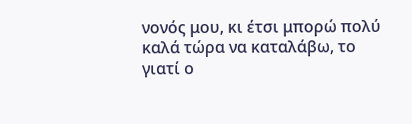νονός μου, κι έτσι μπορώ πολύ καλά τώρα να καταλάβω, το γιατί ο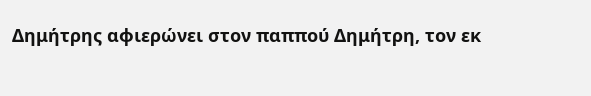Δημήτρης αφιερώνει στον παππού Δημήτρη, τον εκ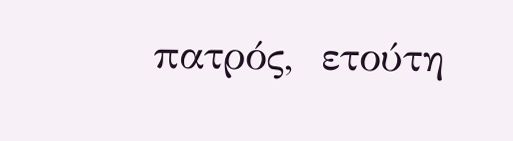πατρός,  ετούτη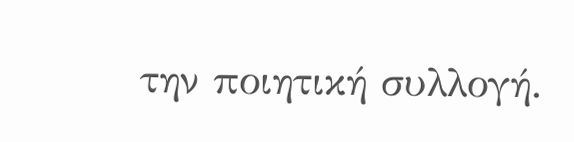την ποιητική συλλογή.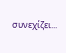συνεχίζει...